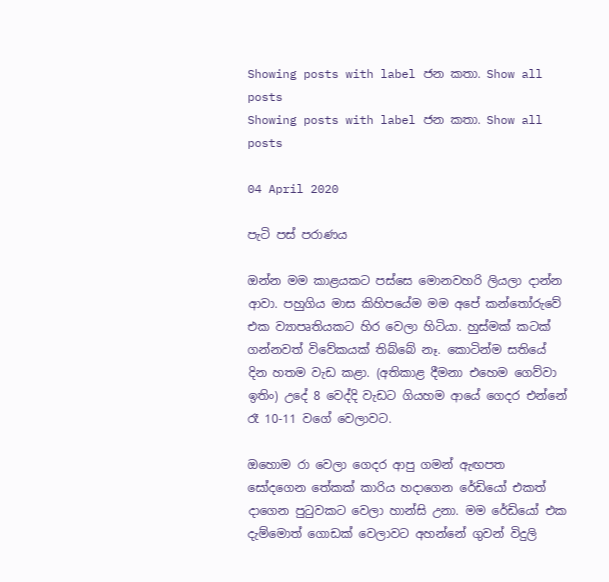Showing posts with label ජන කතා. Show all posts
Showing posts with label ජන කතා. Show all posts

04 April 2020

පැටි පස් පරාණය

ඔන්න මම කාළයකට පස්සෙ මොනවහරි ලියලා දාන්න ආවා. පහුගිය මාස කිහිපයේම මම අපේ කන්තෝරුවේ එක ව්‍යාපෘතියකට හිර වෙලා හිටියා. හුස්මක් කටක් ගන්නවත් විවේකයක් තිබ්බේ නෑ. කොටින්ම සතියේ දින හතම වැඩ කළා. (අතිකාළ දීමනා එහෙම ගෙව්වා ඉතිං) උදේ 8 වෙද්දි වැඩට ගියහම ආයේ ගෙදර එන්නේ රෑ 10-11 වගේ වෙලාවට.

ඔහොම රා වෙලා ගෙදර ආපු ගමන් ඇඟපත සෝදගෙන තේකක් කාරිය හදාගෙන රේඩියෝ එකත් දාගෙන පුටුවකට වෙලා හාන්සි උනා. මම රේඩියෝ එක දැම්මොත් ගොඩක් වෙලාවට අහන්නේ ගුවන් විදුලි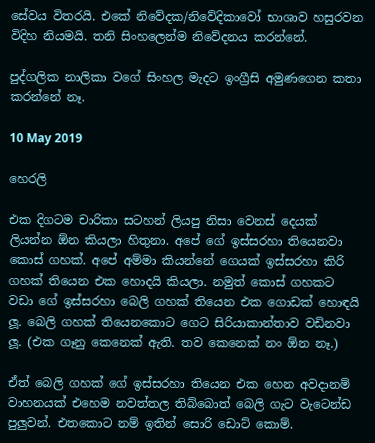සේවය විතරයි. එකේ නිවේදක/නිවේදිකාවෝ භාශාව හසුරවන විදිහ නියමයි. තනි සිංහලෙන්ම නිවේදනය කරන්නේ.

පුද්ගලික නාලිකා වගේ සිංහල මැදට ඉංග්‍රීසි අමුණගෙන කතා කරන්නේ නෑ.

10 May 2019

හෙරලි

එක දිගටම චාරිකා සටහන් ලියපු නිසා වෙනස් දෙයක් ලියන්න ඕන කියලා හිතුනා. අපේ ගේ ඉස්සරහා තියෙනවා කොස් ගහක්. අපේ අම්මා කියන්නේ ගෙයක් ඉස්සරහා කිරි ගහක් තියෙන එක හොදයි කියලා. නමුත් කොස් ගහකට වඩා ගේ ඉස්සරහා බෙලි ගහක් තියෙන එක ගොඩක් හොඳයි ලූ. බෙලි ගහක් තියෙනකොට ගෙට සිරියාකාන්තාව වඩිනවා ලූ. (එක ගෑනු කෙනෙක් ඇති. තව කෙනෙක් නං ඕන නෑ.)

ඒත් බෙලි ගහක් ගේ ඉස්සරහා තියෙන එක හෙන අවදානම් වාහනයක් එහෙම නවත්තල තිබ්බොත් බෙලි ගැට වැටෙන්ඩ පුලුවන්. එතකොට නම් ඉතින් සොරි ඩොට් කොම්.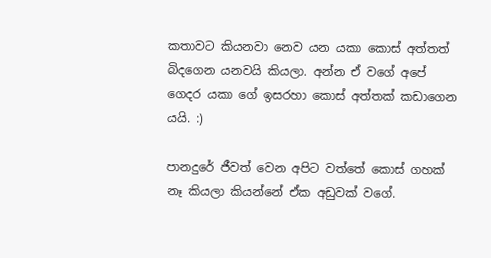කතාවට කියනවා නෙව යන යකා කොස් අත්තත් බිදගෙන යනවයි කියලා. අන්න ඒ වගේ අපේ ගෙදර යකා ගේ ඉසරහා කොස් අත්තක් කඩාගෙන යයි. :)

පානදුරේ ජීවත් වෙන අපිට වත්තේ කොස් ගහක් නෑ කියලා කියන්නේ ඒක අඩුවක් වගේ.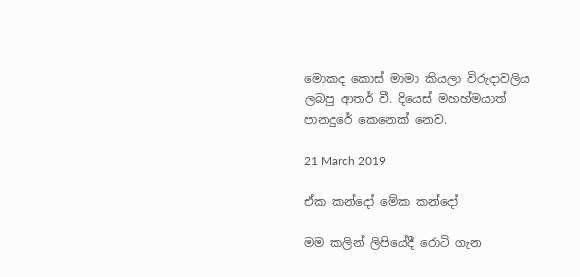මොකද කොස් මාමා කියලා විරුදාවලිය ලබපු ආතර් වී. දියෙස් මහහ්මයාත් පානදුරේ කෙනෙක් නෙව.

21 March 2019

ඒක කන්දෝ මේක කන්දෝ

මම කලින් ලිපියේදී රොටි ගැන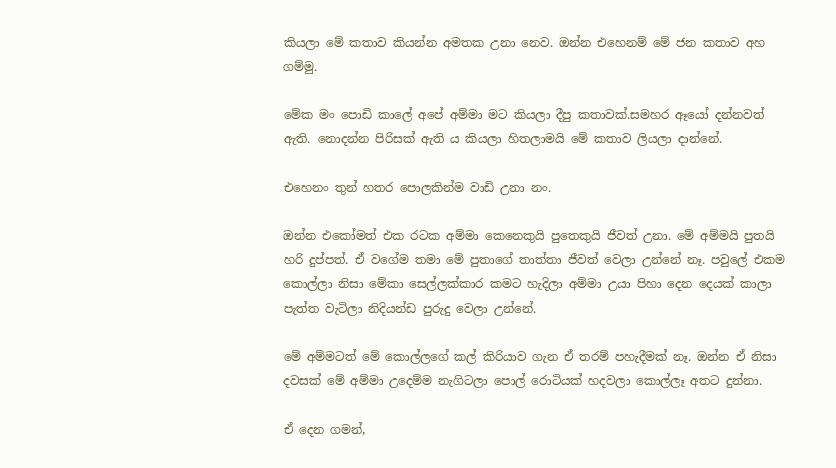කියලා මේ කතාව කියන්න අමතක උනා නෙව. ඔන්න එහෙනම් මේ ජන කතාව අහ ගම්මු.

මේක මං පොඩි කාලේ අපේ අම්මා මට කියලා දීපු කතාවක්.සමහර ඈයෝ දන්නවත් ඇති. නොදන්න පිරිසක් ඇති ය කියලා හිතලාමයි මේ කතාව ලියලා දාන්නේ.

එහෙනං තුන් හතර පොලකින්ම වාඩි උනා නං.

ඔන්න එකෝමත් එක රටක අම්මා කෙනෙකුයි පුතෙකුයි ජීවත් උනා. මේ අම්මයි පුතයි හරි දුප්පත්. ඒ වගේම තමා මේ පුතාගේ තාත්තා ජීවත් වෙලා උන්නේ නෑ. පවුලේ එකම කොල්ලා නිසා මේකා සෙල්ලක්කාර කමට හැදිලා අම්මා උයා පිහා දෙන දෙයක් කාලා පැත්ත වැටිලා නිදියන්ඩ පුරුදු වෙලා උන්නේ.

මේ අම්මටත් මේ කොල්ලගේ කල් කිරියාව ගැන ඒ තරම් පහැදීමක් නෑ. ඔන්න ඒ නිසා දවසක් මේ අම්මා උදෙම්ම නැගිටලා පොල් රොටියක් හදවලා කොල්ලෑ අතට දුන්නා.

ඒ දෙන ගමන්,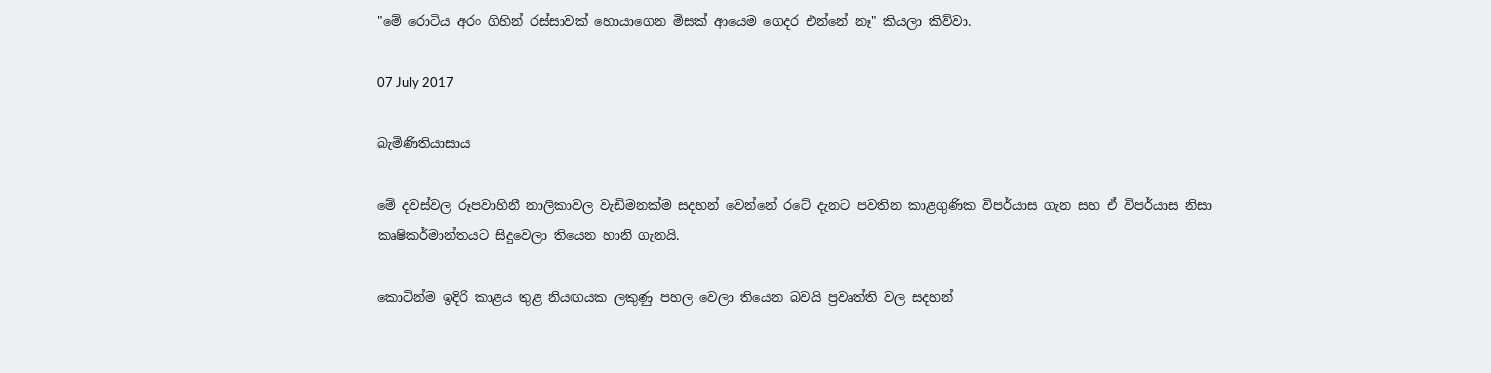"මේ රොටිය අරං ගිහින් රස්සාවක් හොයාගෙන මිසක් ආයෙම ගෙදර එන්නේ නෑ" කියලා කිව්වා.

07 July 2017

බැමිණිතියාසාය

මේ දවස්වල රූපවාහිනී නාලිකාවල වැඩිමනක්ම සදහන් වෙන්නේ රටේ දැනට පවතින කාළගුණික විපර්යාස ගැන සහ ඒ විපර්යාස නිසා කෘෂිකර්මාන්තයට සිදුවෙලා තියෙන හානි ගැනයි.

කොටින්ම ඉදිරි කාළය තුළ නියඟයක ලකුණු පහල වෙලා තියෙන බවයි ප්‍රවෘත්ති වල සදහන්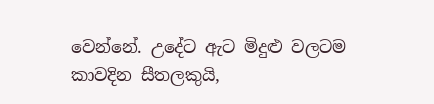වෙන්නේ. උදේට ඇට මිදුළු වලටම කාවදින සීතලකුයි,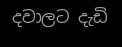දවාලට දැඩි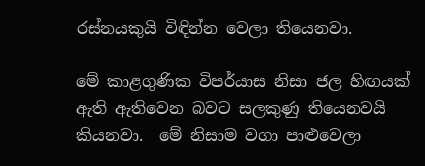රස්නයකුයි විඳින්න වෙලා තියෙනවා.

මේ කාළගුණික විපර්යාස නිසා ජල හිඟයක් ඇති ඇතිවෙන බවට සලකුණු තියෙනවයි කියනවා.  මේ නිසාම වගා පාළුවෙලා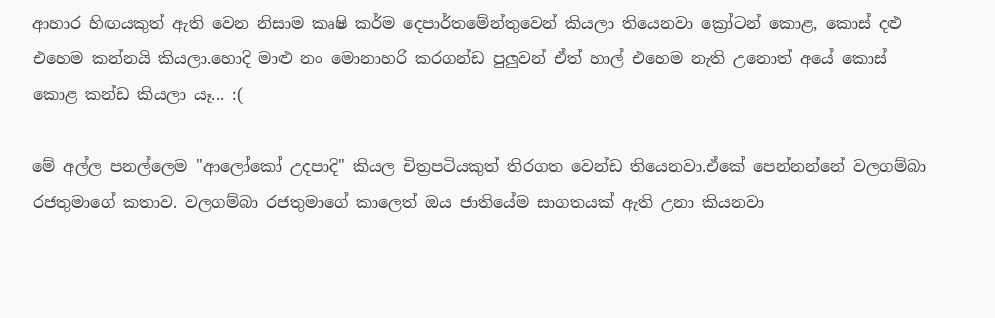ආහාර හිඟයකුත් ඇති වෙන නිසාම කෘෂි කර්ම දෙපාර්තමේන්තුවෙන් කියලා තියෙනවා ක්‍රෝටන් කොළ, කොස් දළු එහෙම කන්නයි කියලා.හොදි මාළු නං මොනාහරි කරගන්ඩ පුලුවන් ඒත් හාල් එහෙම නැති උනොත් අයේ කොස් කොළ කන්ඩ කියලා යෑ... :(

මේ අල්ල පනල්ලෙම "ආලෝකෝ උදපාදි" කියල චිත්‍රපටියකුත් තිරගත වෙන්ඩ තියෙනවා.ඒකේ පෙන්නන්නේ වලගම්බා රජතුමාගේ කතාව. වලගම්බා රජතුමාගේ කාලෙත් ඔය ජාතියේම සාගතයක් ඇති උනා කියනවා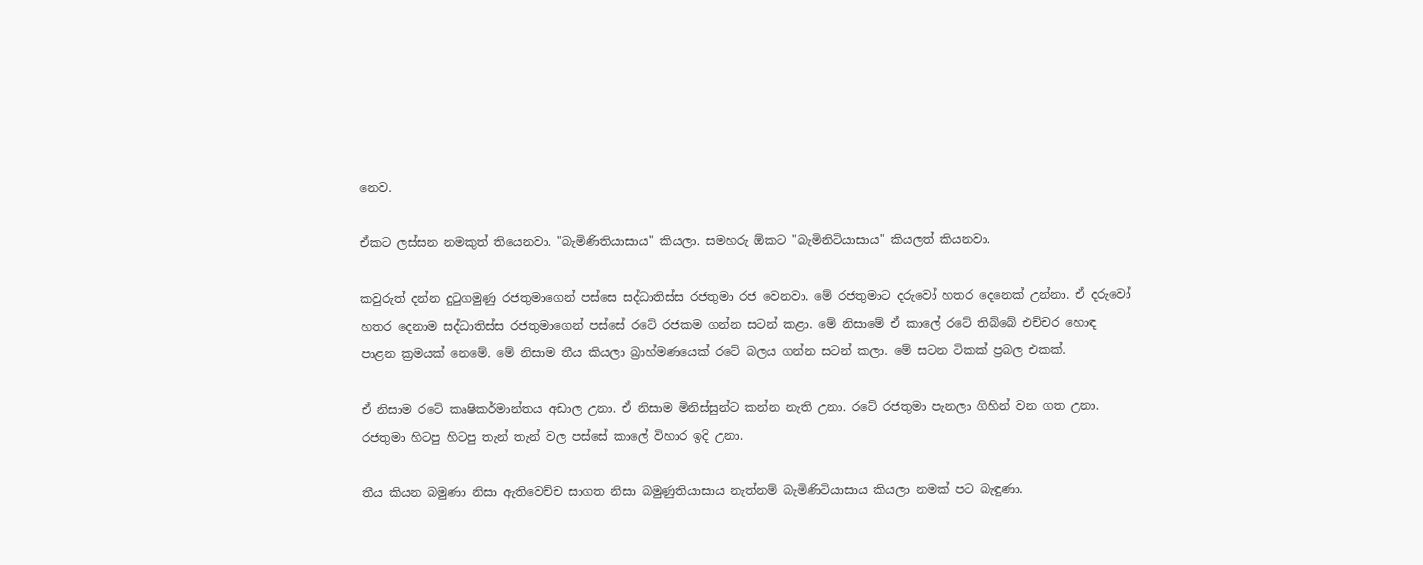නෙව.

ඒකට ලස්සන නමකුත් තියෙනවා. "බැමිණිතියාසාය" කියලා. සමහරු ඕකට "බැමිනිටියාසාය" කියලත් කියනවා.

කවුරුත් දන්න දුටුගමුණු රජතුමාගෙන් පස්සෙ සද්ධාතිස්ස රජතුමා රජ වෙනවා. මේ රජතුමාට දරුවෝ හතර දෙනෙක් උන්නා. ඒ දරුවෝ හතර දෙනාම සද්ධාතිස්ස රජතුමාගෙන් පස්සේ රටේ රජකම ගන්න සටන් කළා. මේ නිසාමේ ඒ කාලේ රටේ තිබ්බේ එච්චර හොඳ පාළන ක්‍රමයක් නෙමේ. මේ නිසාම තීය කියලා බ්‍රාහ්මණයෙක් රටේ බලය ගන්න සටන් කලා. මේ සටන ටිකක් ප්‍රබල එකක්.

ඒ නිසාම රටේ කෘෂිකර්මාන්තය අඩාල උනා. ඒ නිසාම මිනිස්සුන්ට කන්න නැති උනා. රටේ රජතුමා පැනලා ගිහින් වන ගත උනා. රජතුමා හිටපු හිටපු තැන් තැන් වල පස්සේ කාලේ විහාර ඉදි උනා.

තීය කියන බමුණා නිසා ඇතිවෙච්ච සාගත නිසා බමුණුතියාසාය නැත්නම් බැමිණිටියාසාය කියලා නමක් පට බැඳුණා.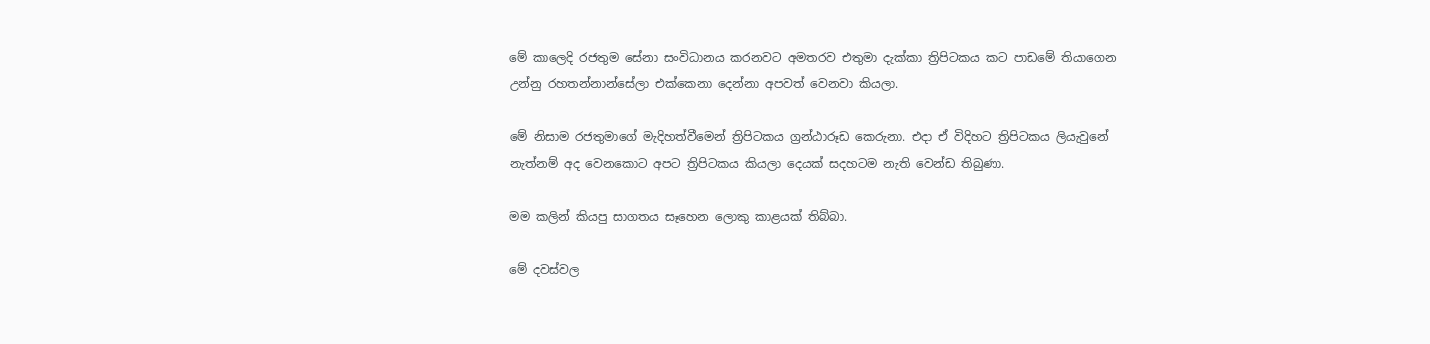මේ කාලෙදි රජතුම සේනා සංවිධානය කරනවට අමතරව එතුමා දැක්කා ත්‍රිපිටකය කට පාඩමේ තියාගෙන උන්නු රහතන්නාන්සේලා එක්කෙනා දෙන්නා අපවත් වෙනවා කියලා.

මේ නිසාම රජතුමාගේ මැදිහත්වීමෙන් ත්‍රිපිටකය ග්‍රන්ඨාරූඩ කෙරුනා. එදා ඒ විදිහට ත්‍රිපිටකය ලියැවුනේ නැත්නම් අද වෙනකොට අපට ත්‍රිපිටකය කියලා දෙයක් සදහටම නැති වෙන්ඩ තිබුණා.

මම කලින් කියපු සාගතය සෑහෙන ලොකු කාළයක් තිබ්බා.

මේ දවස්වල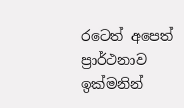රටෙත් අපෙත් ප්‍රාර්ථනාව ඉක්මනින්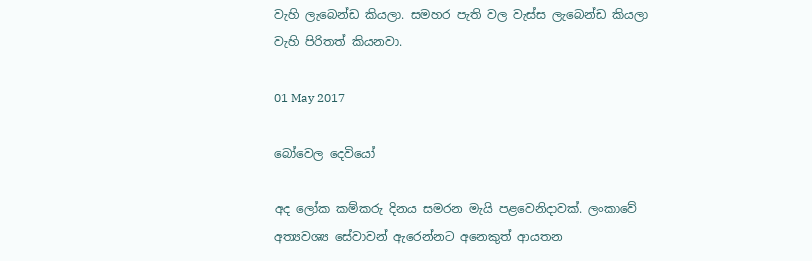වැහි ලැබෙන්ඩ කියලා. සමහර පැති වල වැස්ස ලැබෙන්ඩ කියලා වැහි පිරිතත් කියනවා.

01 May 2017

බෝවෙල දෙවියෝ

අද ලෝක කම්කරු දිනය සමරන මැයි පළවෙනිදාවක්. ලංකාවේ අත්‍යවශ්‍ය සේවාවන් ඇරෙන්නට අනෙකුත් ආයතන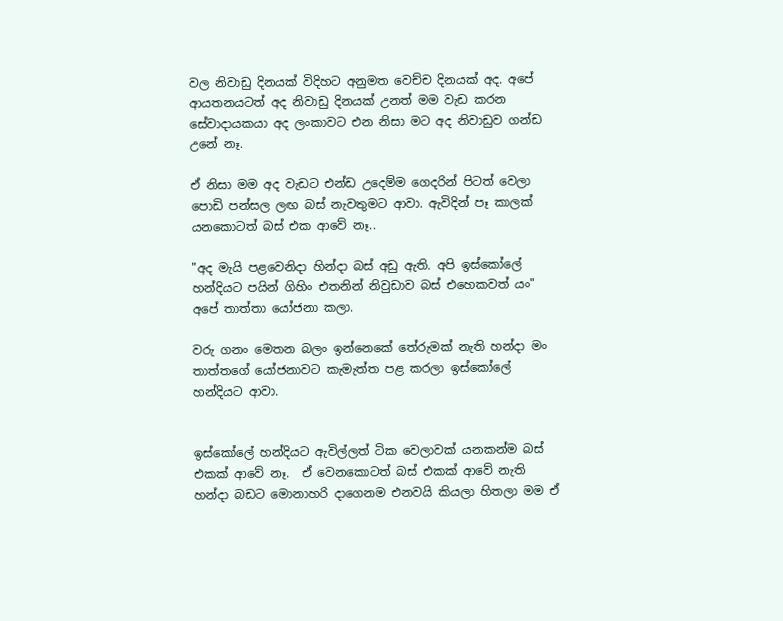වල නිවාඩු දිනයක් විදිහට අනුමත වෙච්ච දිනයක් අද. අපේ ආයතනයටත් අද නිවාඩු දිනයක් උනත් මම වැඩ කරන සේවාදායකයා අද ලංකාවට එන නිසා මට අද නිවාඩුව ගන්ඩ උනේ නෑ.

ඒ නිසා මම අද වැඩට එන්ඩ උදෙම්ම ගෙදරින් පිටත් වෙලා පොඩි පන්සල ලඟ බස් නැවතුමට ආවා. ඇවිදින් පෑ කාලක් යනකොටත් බස් එක ආවේ නෑ..

"අද මැයි පළවෙනිදා හින්දා බස් අඩු ඇති. අපි ඉස්කෝලේ හන්දියට පයින් ගිහිං එතනින් නිවුඩාව බස් එහෙකවත් යං" අපේ තාත්තා යෝජනා කලා.

වරු ගනං මෙතන බලං ඉන්නෙකේ තේරුමක් නැති හන්දා මං  තාත්තගේ යෝජනාවට කැමැත්ත පළ කරලා ඉස්කෝලේ හන්දියට ආවා.


ඉස්කෝලේ හන්දියට ඇවිල්ලත් ටික වෙලාවක් යනකන්ම බස් එකක් ආවේ නෑ.  ඒ වෙනකොටත් බස් එකක් ආවේ නැති හන්දා බඩට මොනාහරි දාගෙනම එනවයි කියලා හිතලා මම ඒ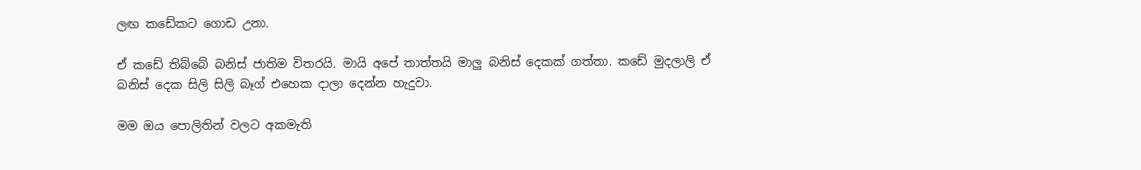ලඟ කඩේකට ගොඩ උනා.

ඒ කඩේ තිබ්බේ බනිස් ජාතිම විතරයි. මායි අපේ තාත්තයි මාලු බනිස් දෙකක් ගත්තා. කඩේ මුදලාලි ඒ බනිස් දෙක සිලි සිලි බෑග් එහෙක දාලා දෙන්න හැදුවා.

මම ඔය පොලිතින් වලට අකමැති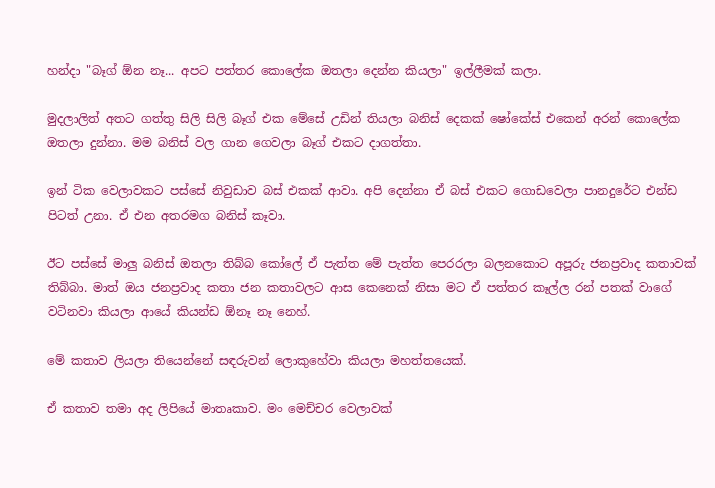හන්දා "බෑග් ඕන නෑ... අපට පත්තර කොලේක ඔතලා දෙන්න කියලා" ඉල්ලීමක් කලා.

මුදලාලිත් අතට ගත්තු සිලි සිලි බෑග් එක මේසේ උඩින් තියලා බනිස් දෙකක් ෂෝකේස් එකෙන් අරන් කොලේක ඔතලා දුන්නා. මම බනිස් වල ගාන ගෙවලා බෑග් එකට දාගත්තා.

ඉන් ටික වෙලාවකට පස්සේ නිවුඩාව බස් එකක් ආවා. අපි දෙන්නා ඒ බස් එකට ගොඩවෙලා පානදුරේට එන්ඩ පිටත් උනා. ඒ එන අතරමග බනිස් කෑවා.

ඊට පස්සේ මාලු බනිස් ඔතලා තිබ්බ කෝලේ ඒ පැත්ත මේ පැත්ත පෙරරලා බලනකොට අපූරු ජනප්‍රවාද කතාවක් තිබ්බා. මාත් ඔය ජනප්‍රවාද කතා ජන කතාවලට ආස කෙනෙක් නිසා මට ඒ පත්තර කෑල්ල රන් පතක් වාගේ වටිනවා කියලා ආයේ කියන්ඩ ඕනෑ නෑ නෙහ්.

මේ කතාව ලියලා තියෙන්නේ සඳරුවන් ලොකුහේවා කියලා මහත්තයෙක්.

ඒ කතාව තමා අද ලිපියේ මාතෘකාව. මං මෙච්චර වෙලාවක්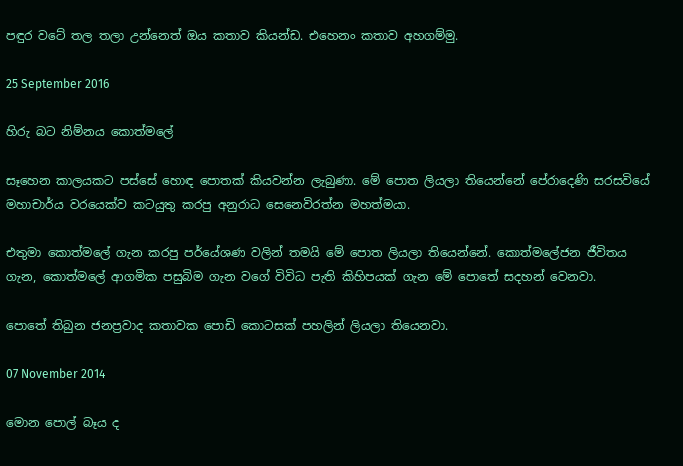පඳුර වටේ තල තලා උන්නෙත් ඔය කතාව කියන්ඩ. එහෙනං කතාව අහගම්මු.

25 September 2016

හිරු බට නිම්නය කොත්මලේ

සෑහෙන කාලයකට පස්සේ හොඳ පොතක් කියවන්න ලැබුණා. මේ පොත ලියලා තියෙන්නේ පේරාදෙණි සරසවියේ මහාචාර්ය වරයෙක්ව කටයුතු කරපු අනුරාධ සෙනෙවිරත්න මහත්මයා.

එතුමා කොත්මලේ ගැන කරපු පර්යේශණ වලින් තමයි මේ පොත ලියලා තියෙන්නේ. කොත්මලේජන ජීවිතය ගැන, කොත්මලේ ආගමික පසුබිම ගැන වගේ විවිධ පැති කිහිපයක් ගැන මේ පොතේ සදහන් වෙනවා.

පොතේ තිබුන ජනප්‍රවාද කතාවක පොඩි කොටසක් පහලින් ලියලා තියෙනවා.

07 November 2014

මොන පොල් බෑය ද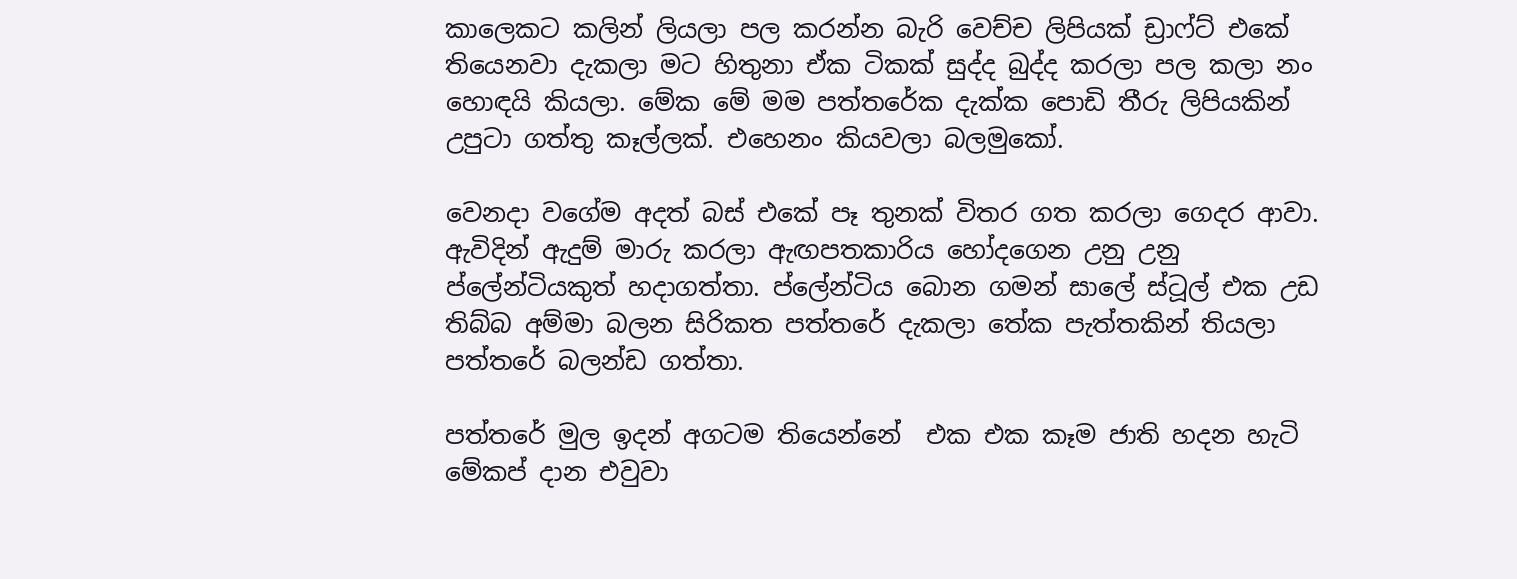කාලෙකට කලින් ලියලා පල කරන්න බැරි වෙච්ච ලිපියක් ඩ්‍රාෆ්ට් එකේ තියෙනවා දැකලා මට හිතුනා ඒක ටිකක් සුද්ද බුද්ද කරලා පල කලා නං හොඳයි කියලා. මේක මේ මම පත්තරේක දැක්ක පොඩි තීරු ලිපියකින් උපුටා ගත්තු කෑල්ලක්. එහෙනං කියවලා බලමුකෝ.

වෙනදා වගේම අදත් බස් එකේ පෑ තුනක් විතර ගත කරලා ගෙදර ආවා. ඇවිදින් ඇදුම් මාරු කරලා ඇඟපතකාරිය හෝදගෙන උනු උනු ප්ලේන්ටියකුත් හදාගත්තා. ප්ලේන්ටිය බොන ගමන් සාලේ ස්ටූල් එක උඩ තිබ්බ අම්මා බලන සිරිකත පත්තරේ දැකලා තේක පැත්තකින් තියලා පත්තරේ බලන්ඩ ගත්තා.

පත්තරේ මුල ඉදන් අගටම තියෙන්නේ  එක එක කෑම ජාති හදන හැටි මේකප් දාන එවුවා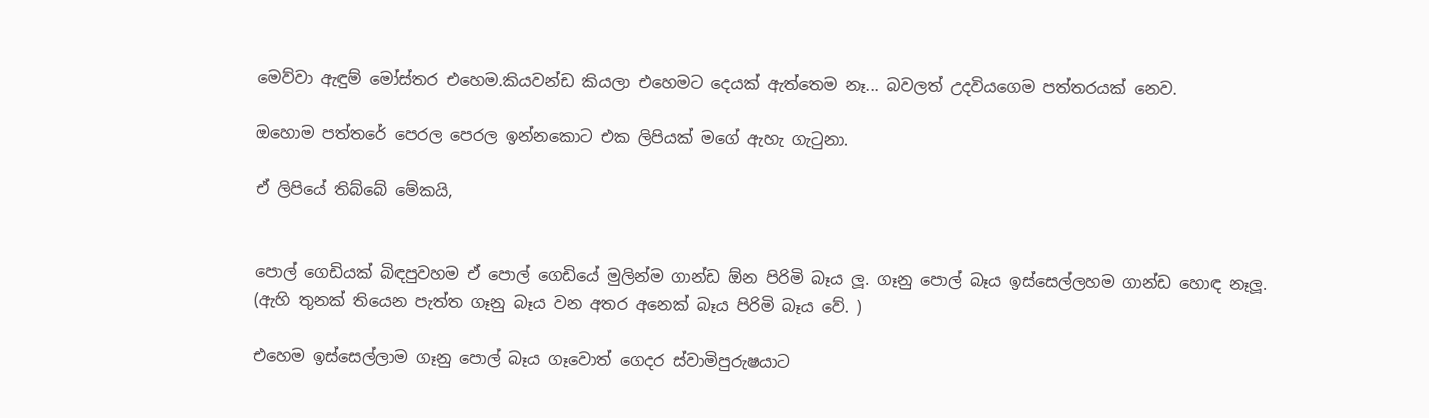මෙව්වා ඇඳුම් මෝස්තර එහෙම.කියවන්ඩ කියලා එහෙමට දෙයක් ඇත්තෙම නෑ... බවලත් උදවියගෙම පත්තරයක් නෙව.

ඔහොම පත්තරේ පෙරල පෙරල ඉන්නකොට එක ලිපියක් මගේ ඇහැ ගැටුනා.

ඒ ලිපියේ තිබ්බේ මේකයි,


පොල් ගෙඩියක් බිඳපුවහම ඒ පොල් ගෙඩියේ මුලින්ම ගාන්ඩ ඕන පිරිමි බෑය ලූ. ගෑනු පොල් බෑය ඉස්සෙල්ලහම ගාන්ඩ හොඳ නෑලූ.
(ඇහි තුනක් තියෙන පැත්ත ගෑනු බෑය වන අතර අනෙක් බෑය පිරිමි බෑය වේ. )

එහෙම ඉස්සෙල්ලාම ගෑනු පොල් බෑය ගෑවොත් ගෙදර ස්වාමිපුරුෂයාට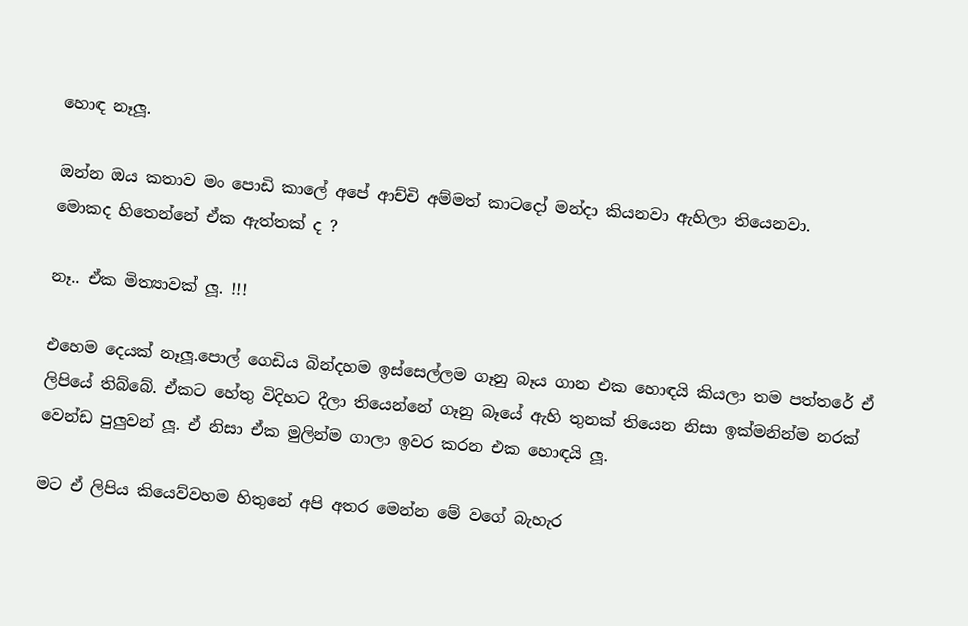හොඳ නෑලූ.

ඔන්න ඔය කතාව මං පොඩි කාලේ අපේ ආච්චි අම්මත් කාටදෝ මන්දා කියනවා ඇහිලා තියෙනවා.
මොකද හිතෙන්නේ ඒක ඇත්තක් ද ?

නෑ.. ඒක මිත්‍යාවක් ලූ. !!!

එහෙම දෙයක් නෑලූ.පොල් ගෙඩිය බින්දහම ඉස්සෙල්ලම ගෑනු බෑය ගාන එක හොඳයි කියලා තම පත්තරේ ඒ ලිපියේ තිබ්බේ. ඒකට හේතු විදිහට දීලා තියෙන්නේ ගෑනු බෑයේ ඇහි තුනක් තියෙන නිසා ඉක්මනින්ම නරක් වෙන්ඩ පුලුවන් ලූ. ඒ නිසා ඒක මුලින්ම ගාලා ඉවර කරන එක හොඳයි ලූ.

මට ඒ ලිපිය කියෙව්වහම හිතුනේ අපි අතර මෙන්න මේ වගේ බැහැර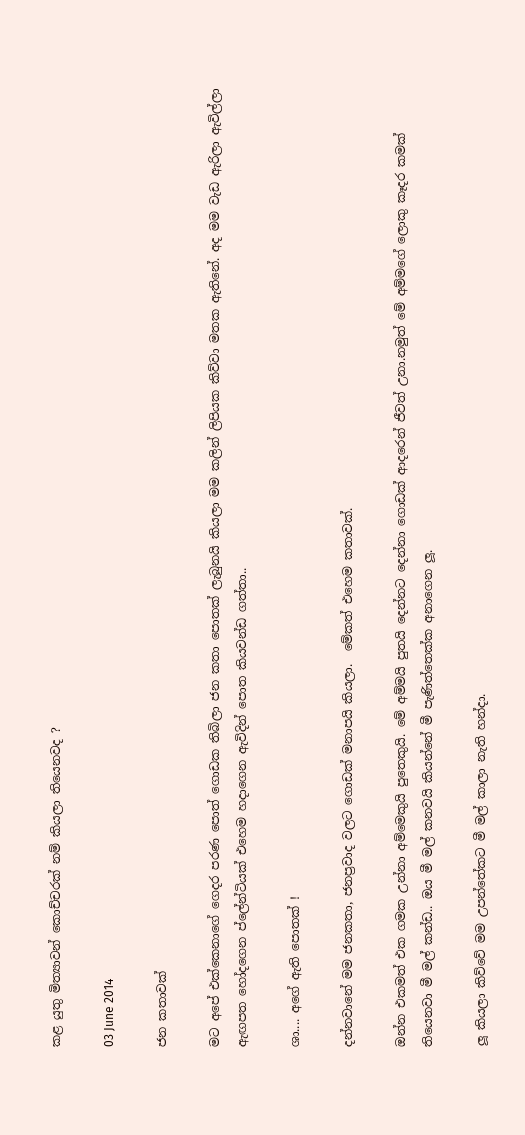කළ යුතු මිත්‍යාවන් කොච්චරක් නම් කියලා තියෙනවද ?

03 June 2014

ජන කතාවක්

මට අපේ එක්කෙනාගේ ගෙදර පරණ පොත් ගොඩක තිබිලා ජන කතා පොතක් ලැබුනයි කියලා මම කලින් ලිපියක කිව්වා මතක ඇතිනේ. අද මම වැඩ ඇරිලා ඇවිල්ලා ඇඟපත හෝදගෙන ප්ලේන්ටියක් එහෙම හදාගෙන ඇවිදින් පොත කියවන්ඩ ගත්තා..

ශා.... අගේ ඇති පොතක් !

දන්නවානේ මම ජනකතා, ජනප්‍රවාද වලට ගොඩක් මනාපයි කියලා.  මේකත් එහෙම කතාවක්.

ඔන්න එකමත් එක ගමක උන්නා අම්මෙකුයි පුතෙකුයි. මේ අම්මයි පුතයි දෙන්නට දෙන්නා ගොඩක් ආදරෙන් ජීවත් උනා.නමුත් මේ අම්මගේ ලොකු කෑදර කමක් තියෙනවා මී මල් කන්ඩ.. ඔය මී මල් කනවයි කියන්නේ මී පැණිත්තෙක්ක අනාගෙන ලූ.

ලූ කියලා කිව්වේ මම උපන්තේකට මී මල් කාලා නැති හන්දා.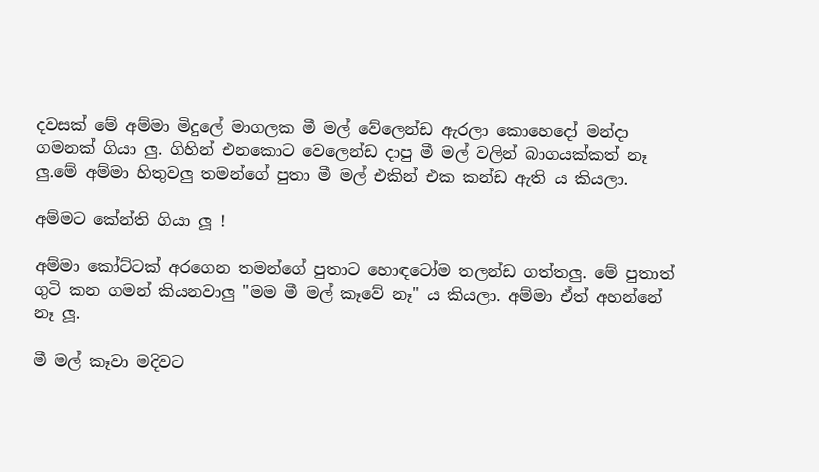දවසක් මේ අම්මා මිදුලේ මාගලක මී මල් වේලෙන්ඩ ඇරලා කොහෙදෝ මන්දා ගමනක් ගියා ලු. ගිහින් එනකොට වෙලෙන්ඩ දාපු මී මල් වලින් බාගයක්කත් නෑ ලු.මේ අම්මා හිතුවලු තමන්ගේ පුතා මී මල් එකින් එක කන්ඩ ඇති ය කියලා.

අම්මට කේන්ති ගියා ලූ !

අම්මා කෝට්ටක් අරගෙන තමන්ගේ පුතාට හොඳටෝම තලන්ඩ ගත්තලු. මේ පුතාත් ගුටි කන ගමන් කියනවාලු "මම මී මල් කෑවේ නෑ" ය කියලා. අම්මා ඒත් අහන්නේ නෑ ලූ.

මී මල් කෑවා මදිවට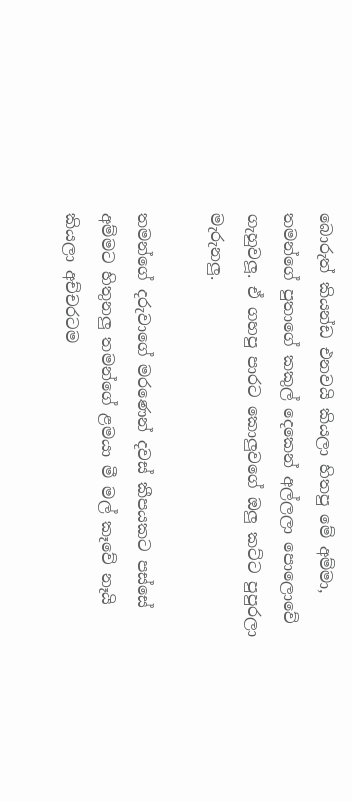බොරුත් කියන්ඩ එනවයි කියලා හිතපු මේ අම්මා, තමන්ගේ පුතාගේ කකුල් දෙකෙන් අල්ලලා පොලොවේ ගැහුවලූ. ඒ ගහපු පාරට කොලුවගේ ඔලු කට්ට පුපුරලා මැරුනලු.

තමන්ගේ දරුවාගේ මරණෙන් දවස් කීපයකට පස්සේ අම්මට හිතුනලු තමන්ගේ ළමයා මී මල් කෑවේ නෑයි කියලා අච්චරටම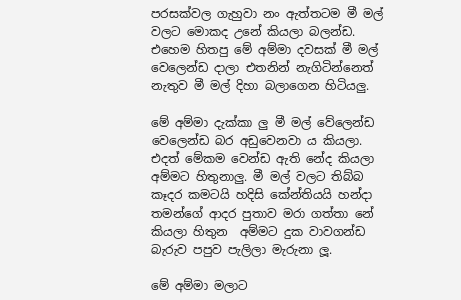පරසක්වල ගැහුවා නං ඇත්තටම මී මල් වලට මොකද උනේ කියලා බලන්ඩ. එහෙම හිතපු මේ අම්මා දවසක් මී මල් වෙලෙන්ඩ දාලා එතනින් නැගිටින්නෙත් නැතුව මී මල් දිහා බලාගෙන හිටියලු.

මේ අම්මා දැක්කා ලු මී මල් වේලෙන්ඩ වෙලෙන්ඩ බර අඩුවෙනවා ය කියලා. එදත් මේකම වෙන්ඩ ඇති නේද කියලා අම්මට හිතුනාලු. මී මල් වලට තිබ්බ කෑදර කමටයි හදිසි කේන්තියයි හන්දා තමන්ගේ ආදර පුතාව මරා ගත්තා නේ කියලා හිතුන  අම්මට දුක වාවගන්ඩ බැරුව පපුව පැලිලා මැරුනා ලූ.

මේ අම්මා මලාට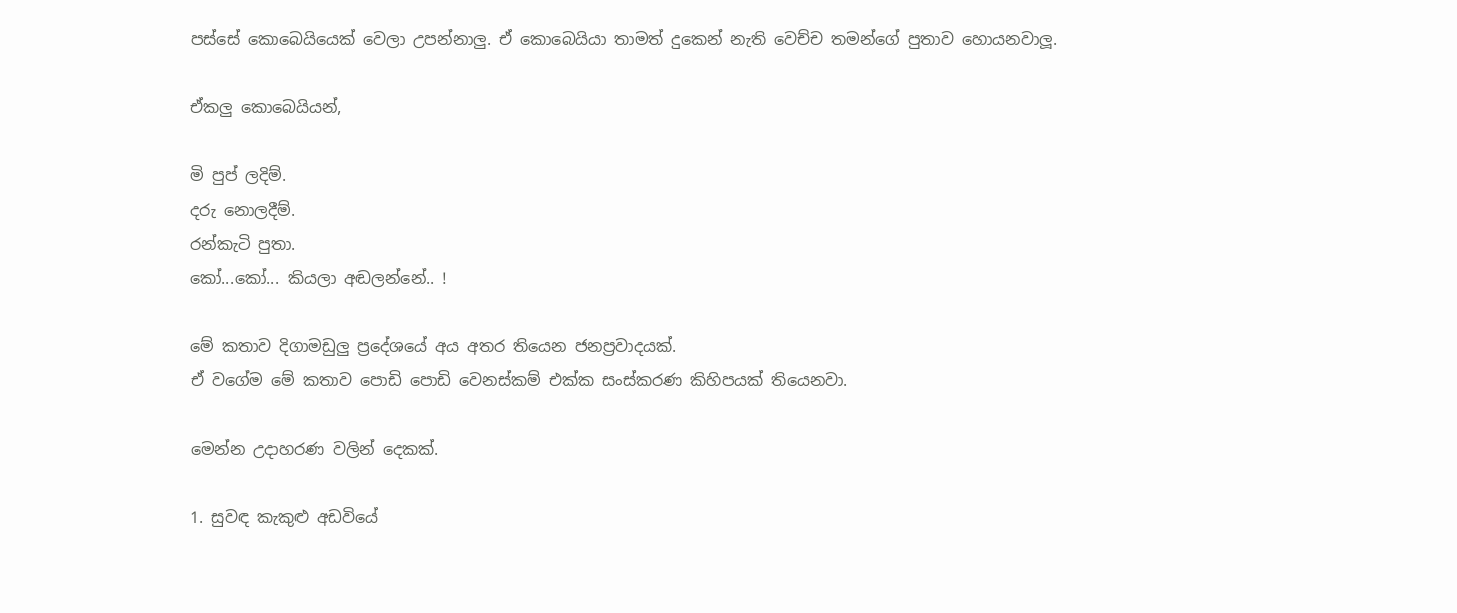පස්සේ කොබෙයියෙක් වෙලා උපන්නාලු. ඒ කොබෙයියා තාමත් දුකෙන් නැති වෙච්ච තමන්ගේ පුතාව හොයනවාලූ.

ඒකලු කොබෙයියන්,

මි පුප් ලදිම්.
දරු නොලදීම්.
රන්කැටි පුතා.
කෝ...කෝ... කියලා අඬලන්නේ.. !

මේ කතාව දිගාමඩුලු ප්‍රදේශයේ අය අතර තියෙන ජනප්‍රවාදයක්.
ඒ වගේම මේ කතාව පොඩි පොඩි වෙනස්කම් එක්ක සංස්කරණ කිහිපයක් තියෙනවා.

මෙන්න උදාහරණ වලින් දෙකක්.

1. සුවඳ කැකුළු අඩවියේ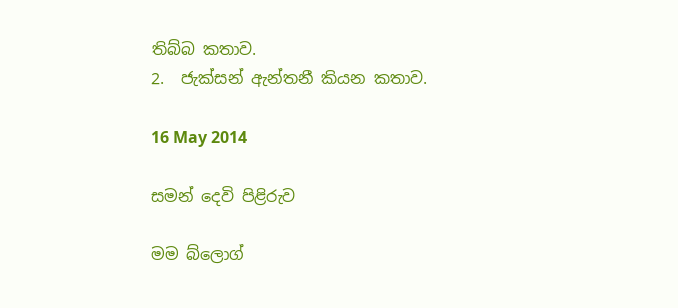තිබ්බ කතාව.
2.  ජැක්සන් ඇන්තනී කියන කතාව.

16 May 2014

සමන් දෙවි පිළිරුව

මම බ්ලොග්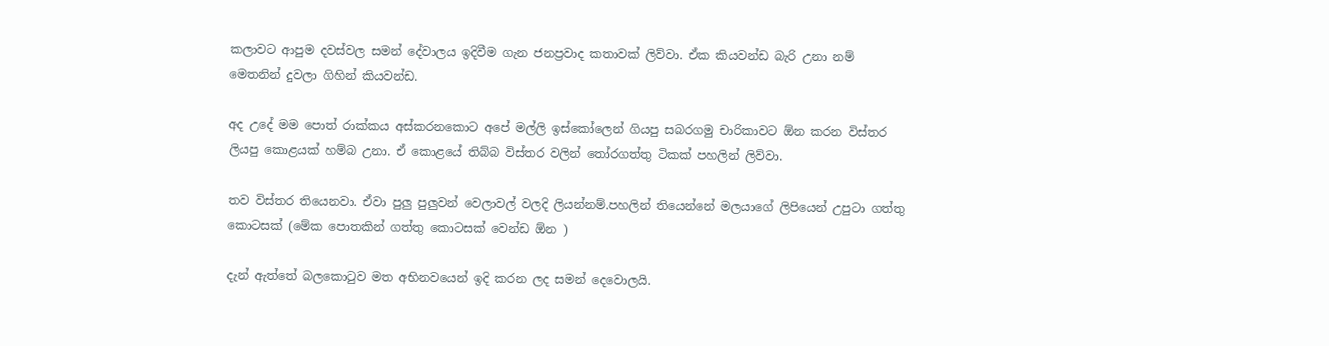කලාවට ආපුම දවස්වල සමන් දේවාලය ඉදිවීම ගැන ජනප්‍රවාද කතාවක් ලිව්වා. ඒක කියවන්ඩ බැරි උනා නම් මෙතනින් දුවලා ගිහින් කියවන්ඩ.

අද උදේ මම පොත් රාක්කය අස්කරනකොට අපේ මල්ලි ඉස්කෝලෙන් ගියපු සබරගමු චාරිකාවට ඕන කරන විස්තර ලියපු කොළයක් හම්බ උනා. ඒ කොළයේ තිබ්බ විස්තර වලින් තෝරගත්තු ටිකක් පහලින් ලිව්වා.

තව විස්තර තියෙනවා. ඒවා පුලු පුලුවන් වෙලාවල් වලදි ලියන්නම්.පහලින් තියෙන්නේ මලයාගේ ලිපියෙන් උපුටා ගත්තු කොටසක් (මේක පොතකින් ගත්තු කොටසක් වෙන්ඩ ඕන )

දැන් ඇත්තේ බලකොටුව මත අභිනවයෙන් ඉදි කරන ලද සමන් දෙවොලයි.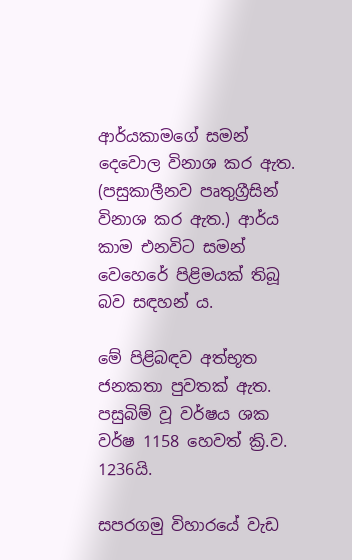ආර්යකාමගේ සමන් දෙවොල විනාශ කර ඇත.  (පසුකාලීනව පෘතුග්‍රීසින් විනාශ කර ඇත.) ආර්ය කාම එනවිට සමන් වෙහෙරේ පිළිමයක් තිබූ බව සඳහන් ය.

මේ පිළිබඳව අත්භූත ජනකතා පුවතක් ඇත. පසුබිම් වූ වර්ෂය ශක වර්ෂ 1158 හෙවත් ක්‍රි.ව. 1236යි.

සපරගමු විහාරයේ වැඩ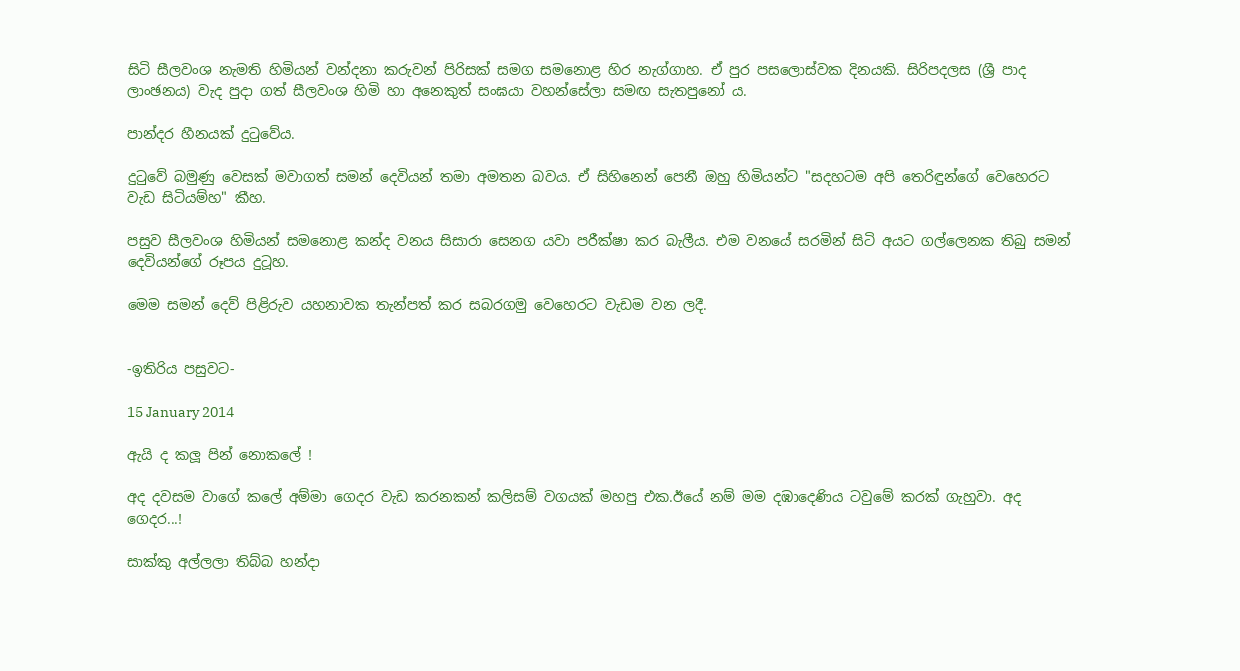සිටි සීලවංශ නැමති හිමියන් වන්දනා කරුවන් පිරිසක් සමග සමනොළ හිර නැග්ගාහ. ඒ පුර පසලොස්වක දිනයකි. සිරිපදලස (ශ්‍රී පාද ලාංඡනය) වැද පුදා ගත් සීලවංශ හිමි හා අනෙකුත් සංඝයා වහන්සේලා සමඟ සැතපුනෝ ය.

පාන්දර හීනයක් දුටුවේය.

දුටුවේ බමුණු වෙසක් මවාගත් සමන් දෙවියන් තමා අමතන බවය. ඒ සිහිනෙන් පෙනී ඔහු හිමියන්ට "සදහටම අපි තෙරිඳුන්ගේ වෙහෙරට වැඩ සිටියම්හ" කීහ.

පසුව සීලවංශ හිමියන් සමනොළ කන්ද වනය සිසාරා සෙනග යවා පරීක්ෂා කර බැලීය. එම වනයේ සරමින් සිටි අයට ගල්ලෙනක තිබු සමන් දෙවියන්ගේ රූපය දුටූහ.

මෙම සමන් දෙව් පිළිරුව යහනාවක තැන්පත් කර සබරගමු වෙහෙරට වැඩම වන ලදී.


-ඉතිරිය පසුවට-

15 January 2014

ඇයි ද කලූ පින් නොකලේ !

අද දවසම වාගේ කලේ අම්මා ගෙදර වැඩ කරනකන් කලිසම් වගයක් මහපු එක.ඊයේ නම් මම දඹාදෙණිය ටවුමේ කරක් ගැහුවා. අද ගෙදර...!

සාක්කු අල්ලලා තිබ්බ හන්දා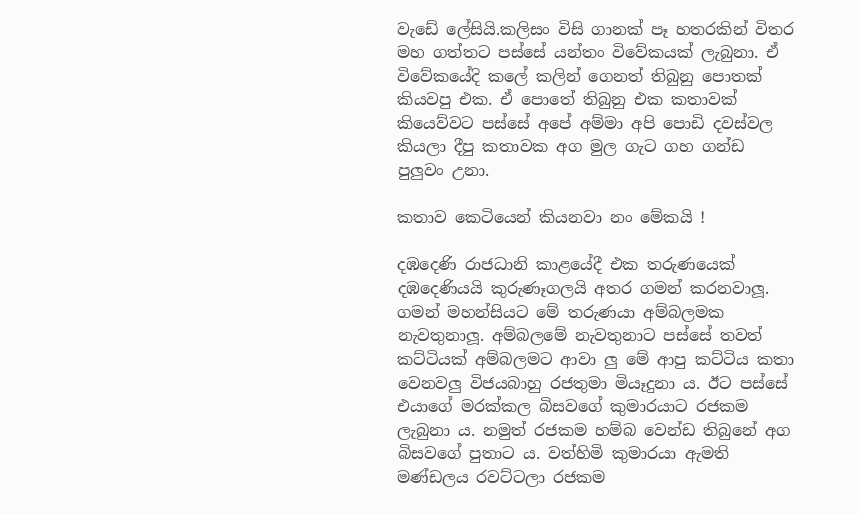වැඩේ ලේසියි.කලිසං විසි ගානක් පෑ හතරකින් විතර මහ ගත්තට පස්සේ යන්තං විවේකයක් ලැබුනා. ඒ විවේකයේදි කලේ කලින් ගෙනත් තිබුනු පොතක් කියවපු එක. ඒ පොතේ තිබුනු එක කතාවක් කියෙව්වට පස්සේ අපේ අම්මා අපි පොඩි දවස්වල කියලා දීපු කතාවක අග මුල ගැට ගහ ගන්ඩ පුලුවං උනා.

කතාව කෙටියෙන් කියනවා නං මේකයි !

දඹදෙණි රාජධානි කාළයේදී එක තරුණයෙක් දඹදෙණියයි කුරුණෑගලයි අතර ගමන් කරනවාලූ. ගමන් මහන්සියට මේ තරුණයා අම්බලමක නැවතුනාලූ. අම්බලමේ නැවතුනාට පස්සේ තවත් කට්ටියක් අම්බලමට ආවා ලු මේ ආපු කට්ටිය කතා වෙනවලු විජයබාහු රජතුමා මියෑදුනා ය. ඊට පස්සේ එයාගේ මරක්කල බිසවගේ කුමාරයාට රජකම ලැබුනා ය. නමුත් රජකම හම්බ වෙන්ඩ තිබුනේ අග බිසවගේ පුතාට ය. වත්හිමි කුමාරයා ඇමති මණ්ඩලය රවට්ටලා රජකම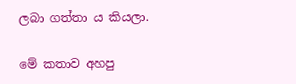ලබා ගත්තා ය කියලා.

මේ කතාව අහපු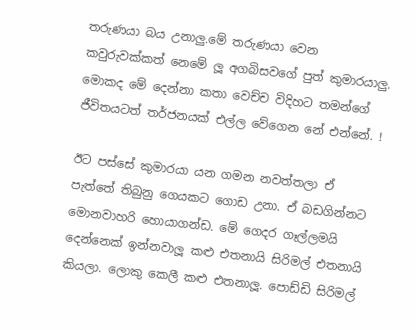තරුණයා බය උනාලු.මේ තරුණයා වෙන කවුරුවක්කත් නෙමේ ලූ අගබිසවගේ පුත් කුමාරයාලු. මොකද මේ දෙන්නා කතා වෙච්ච විදිහට තමන්ගේ ජීවිතයටත් තර්ජනයක් එල්ල වේගෙන නේ එන්නේ. !

ඊට පස්සේ කුමාරයා යන ගමන නවත්තලා ඒ පැත්තේ තිබුනු ගෙයකට ගොඩ උනා. ඒ බඩගින්නට මොනවාහරි හොයාගන්ඩ. මේ ගෙදර ගෑල්ලමයි දෙන්නෙක් ඉන්නවාලූ කළු එතනායි සිරිමල් එතනායි කියලා. ලොකු කෙලී කළු එතනාලූ. පොඩ්ඩි සිරිමල්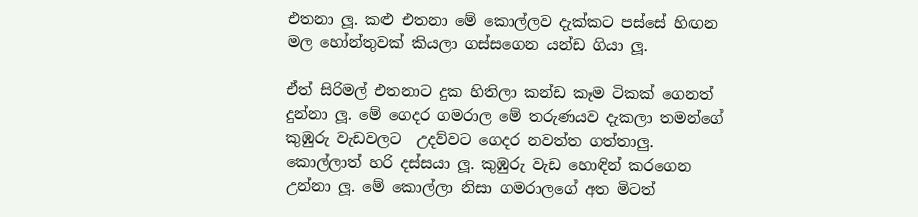එතනා ලූ. කළු එතනා මේ කොල්ලව දැක්කට පස්සේ හිඟන මල හෝන්තුවක් කියලා ගස්සගෙන යන්ඩ ගියා ලූ.

ඒත් සිරිමල් එතනාට දුක හිතිලා කන්ඩ කෑම ටිකක් ගෙනත් දුන්නා ලූ. මේ ගෙදර ගමරාල මේ තරුණයව දැකලා තමන්ගේ කුඹුරු වැඩවලට  උදව්වට ගෙදර නවත්ත ගත්තාලු. කොල්ලාත් හරි දස්සයා ලූ. කුඹුරු වැඩ හොඳින් කරගෙන උන්නා ලූ. මේ කොල්ලා නිසා ගමරාලගේ අත මිටත්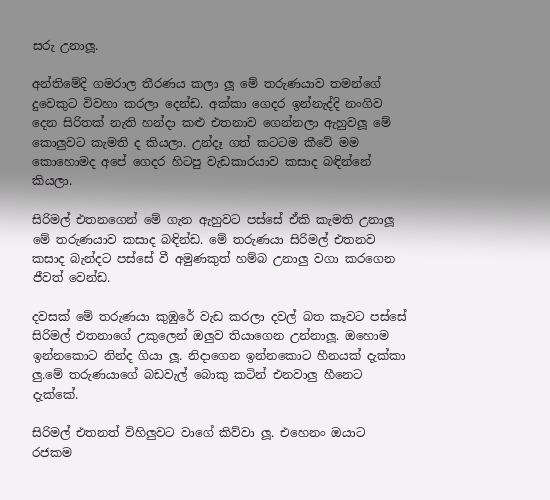සරු උනාලූ.

අන්තිමේදි ගමරාල තීරණය කලා ලූ මේ තරුණයාව තමන්ගේ දුවෙකුට විවහා කරලා දෙන්ඩ. අක්කා ගෙදර ඉන්නැද්දි නංගිව දෙන සිරිතක් නැති හන්දා කළු එතනාව ගෙන්නලා ඇහුවලූ මේ කොලුවට කැමති ද කියලා. උන්දෑ ගත් කටටම කීවේ මම කොහොමද අපේ ගෙදර හිටපු වැඩකාරයාව කසාද බඳින්නේ කියලා.

සිරිමල් එතනගෙන් මේ ගැන ඇහුවට පස්සේ ඒකි කැමති උනාලූ මේ තරුණයාව කසාද බඳින්ඩ. මේ තරුණයා සිරිමල් එතනව කසාද බැන්දට පස්සේ වී අමුණකුත් හම්බ උනාලු වගා කරගෙන ජීවත් වෙන්ඩ.

දවසක් මේ තරුණයා කුඹුරේ වැඩ කරලා දවල් බත කෑවට පස්සේ සිරිමල් එතනාගේ උකුලෙන් ඔලුව තියාගෙන උන්නාලූ. ඔහොම ඉන්නකොට නින්ද ගියා ලූ. නිදාගෙන ඉන්නකොට හීනයක් දැක්කා ලු.මේ තරුණයාගේ බඩවැල් බොකු කටින් එනවාලු හීනෙට දැක්කේ.

සිරිමල් එතනත් විහිලුවට වාගේ කිව්වා ලූ. එහෙනං ඔයාට රජකම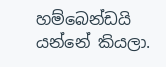හම්බෙන්ඩයි යන්නේ කියලා.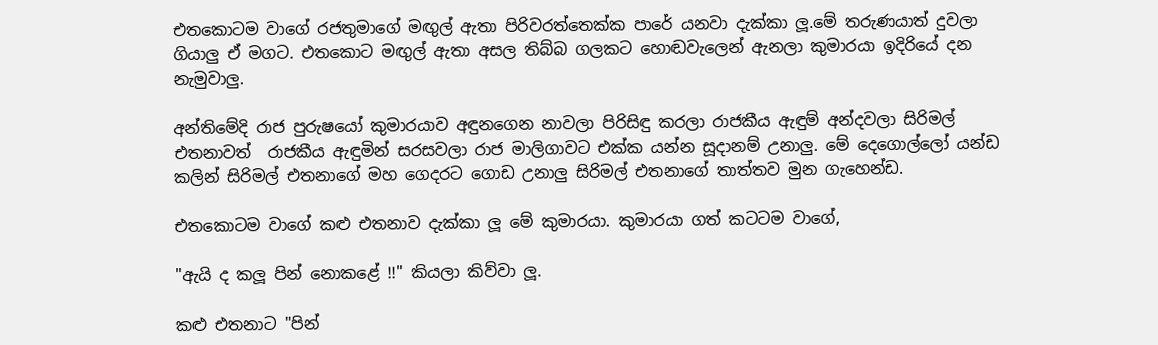එතකොටම වාගේ රජතුමාගේ මඟුල් ඇතා පිරිවරත්තෙක්ක පාරේ යනවා දැක්කා ලූ.මේ තරුණයාත් දුවලා ගියාලු ඒ මගට. එතකොට මඟුල් ඇතා අසල තිබ්බ ගලකට හොඬවැලෙන් ඇනලා කුමාරයා ඉදිරියේ දන නැමුවාලු.

අන්තිමේදි රාජ පුරුෂයෝ කුමාරයාව අඳුනගෙන නාවලා පිරිසිඳු කරලා රාජකීය ඇඳුම් අන්දවලා සිරිමල් එතනාවත්  රාජකීය ඇඳුමින් සරසවලා රාජ මාලිගාවට එක්ක යන්න සූදානම් උනාලු. මේ දෙගොල්ලෝ යන්ඩ කලින් සිරිමල් එතනාගේ මහ ගෙදරට ගොඩ උනාලු සිරිමල් එතනාගේ තාත්තව මුන ගැහෙන්ඩ.

එතකොටම වාගේ කළු එතනාව දැක්කා ලූ මේ කුමාරයා. කුමාරයා ගත් කටටම වාගේ,

"ඇයි ද කලූ පින් නොකළේ !!" කියලා කිව්වා ලූ.

කළු එතනාට "පින්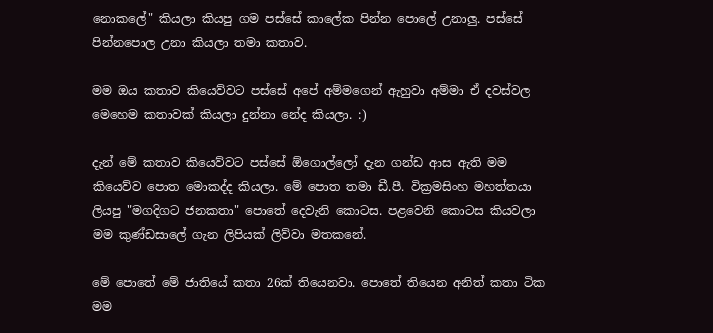නොකලේ" කියලා කියපු ගම පස්සේ කාලේක පින්න පොලේ උනාලු. පස්සේ පින්නපොල උනා කියලා තමා කතාව.

මම ඔය කතාව කියෙව්වට පස්සේ අපේ අම්මගෙන් ඇහුවා අම්මා ඒ දවස්වල මෙහෙම කතාවක් කියලා දුන්නා නේද කියලා. :)

දැන් මේ කතාව කියෙව්වට පස්සේ ඕගොල්ලෝ දැන ගන්ඩ ආස ඇති මම කියෙව්ව පොත මොකද්ද කියලා. මේ පොත තමා ඩී.පී. වික්‍රමසිංහ මහත්තයා ලියපු "මගදිගට ජනකතා" පොතේ දෙවැනි කොටස. පළවෙනි කොටස කියවලා මම කුණ්ඩසාලේ ගැන ලිපියක් ලිව්වා මතකනේ.

මේ පොතේ මේ ජාතියේ කතා 26ක් තියෙනවා. පොතේ තියෙන අනිත් කතා ටික මම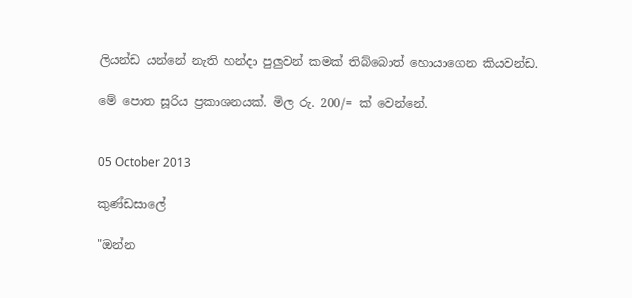ලියන්ඩ යන්නේ නැති හන්දා පුලුවන් කමක් තිබ්බොත් හොයාගෙන කියවන්ඩ.

මේ පොත සූරිය ප්‍රකාශනයක්. මිල රු. 200/= ක් වෙන්නේ.


05 October 2013

කුණ්ඩසාලේ

"ඔන්න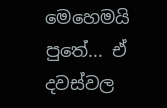මෙහෙමයි පුතේ... ඒ දවස්වල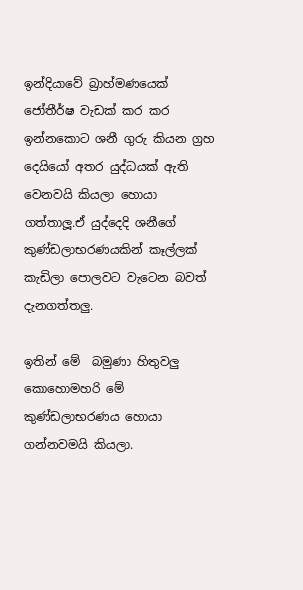ඉන්දියාවේ බ්‍රාහ්මණයෙක් ජෝතීර්ෂ වැඩක් කර කර ඉන්නකොට ශනී ගුරු කියන ග්‍රහ දෙයියෝ අතර යුද්ධයක් ඇති වෙනවයි කියලා හොයා ගත්තාලූ.ඒ යුද්දෙදි ශනීගේ කුණ්ඩලාභරණයකින් කෑල්ලක් කැඩිලා පොලවට වැටෙන බවත් දැනගත්තලු.

ඉතින් මේ  බමුණා හිතුවලු කොහොමහරි මේ කුණ්ඩලාභරණය හොයා ගන්නවමයි කියලා.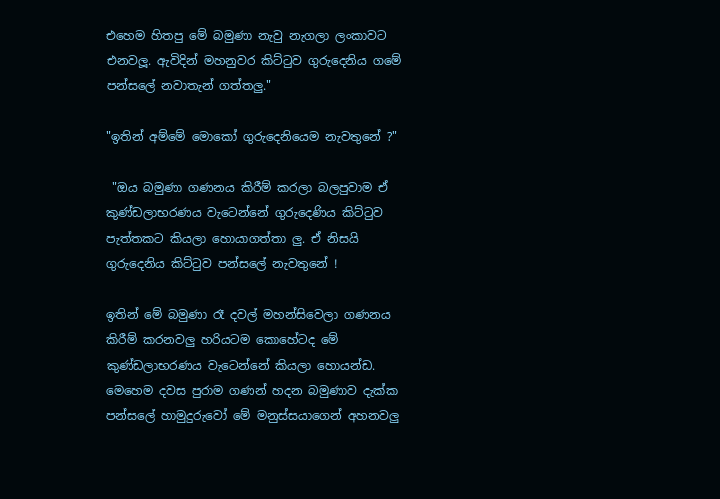එහෙම හිතපු මේ බමුණා නැවු නැගලා ලංකාවට එනවලූ. ඇවිදින් මහනුවර කිට්ටුව ගුරුදෙනිය ගමේ පන්සලේ නවාතැන් ගත්තලු."

"ඉතින් අම්මේ මොකෝ ගුරුදෙනියෙම නැවතුනේ ?"

 "ඔය බමුණා ගණනය කිරීම් කරලා බලපුවාම ඒ කුණ්ඩලාභරණය වැටෙන්නේ ගුරුදෙණිය කිට්ටුව පැත්තකට කියලා හොයාගත්තා ලු. ඒ නිසයි ගුරුදෙනිය කිට්ටුව පන්සලේ නැවතුනේ !

ඉතින් මේ බමුණා රෑ දවල් මහන්සිවෙලා ගණනය කිරීම් කරනවලු හරියටම කොහේටද මේ කුණ්ඩලාභරණය වැටෙන්නේ කියලා හොයන්ඩ. මෙහෙම දවස පුරාම ගණන් හදන බමුණාව දැක්ක පන්සලේ හාමුදුරුවෝ මේ මනුස්සයාගෙන් අහනවලු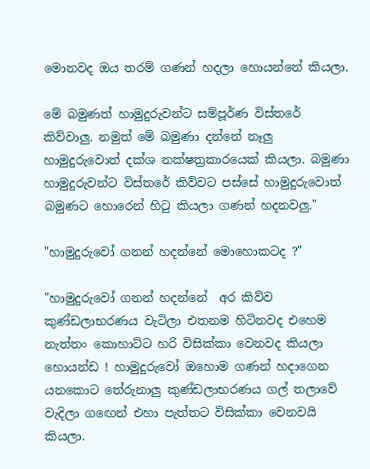මොනවද ඔය තරම් ගණන් හදලා හොයන්නේ කියලා.

මේ බමුණත් හාමුදුරුවන්ට සම්පූර්ණ විස්තරේ කිව්වාලු. නමුත් මේ බමුණා දන්නේ නෑලු හාමුදුරුවොත් දක්ශ නක්ෂත්‍රකාරයෙක් කියලා. බමුණා හාමුදුරුවන්ට විස්තරේ කිව්වට පස්සේ හාමුදුරුවොත් බමුණට හොරෙන් හිටු කියලා ගණන් හදනවලු."

"හාමුදුරුවෝ ගනන් හදන්නේ මොහොකටද ?"

"හාමුදුරුවෝ ගනන් හදන්නේ  අර කිව්ව කුණ්ඩලාභරණය වැටිලා එතනම හිටිනවද එහෙම නැත්තං කොහාට්ට හරි විසික්කා වෙනවද කියලා හොයන්ඩ ! හාමුදුරුවෝ ඔහොම ගණන් හදාගෙන යනකොට තේරුනාලු කුණ්ඩලාභරණය ගල් තලාවේ වැදිලා ගඟෙන් එහා පැත්තට විසික්කා වෙනවයි කියලා.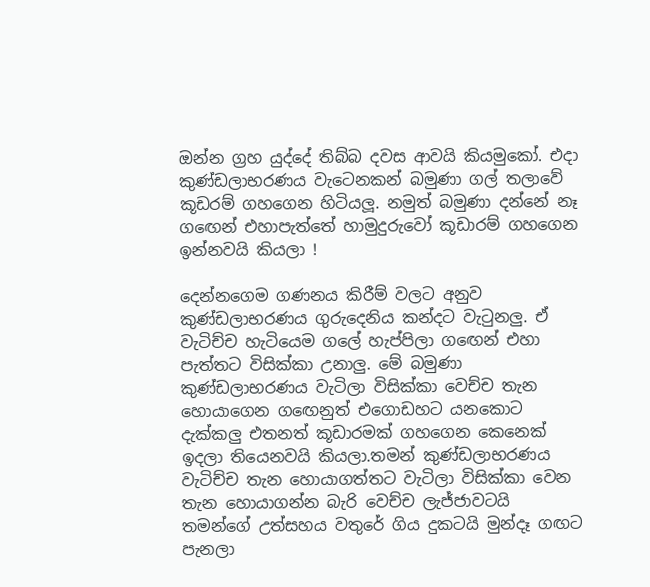ඔන්න ග්‍රහ යුද්දේ තිබ්බ දවස ආවයි කියමුකෝ. එදා කුණ්ඩලාභරණය වැටෙනකන් බමුණා ගල් තලාවේ කූඩරම් ගහගෙන හිටියලූ. නමුත් බමුණා දන්නේ නෑ ගඟෙන් එහාපැත්තේ හාමුදුරුවෝ කූඩාරම් ගහගෙන ඉන්නවයි කියලා !

දෙන්නගෙම ගණනය කිරීම් වලට අනුව කුණ්ඩලාභරණය ගුරුදෙනිය කන්දට වැටුනලු. ඒ වැටිච්ච හැටියෙම ගලේ හැප්පිලා ගඟෙන් එහා පැත්තට විසික්කා උනාලු. මේ බමුණා කුණ්ඩලාභරණය වැටිලා විසික්කා වෙච්ච තැන හොයාගෙන ගඟෙනුත් එගොඩහට යනකොට දැක්කලු එතනත් කූඩාරමක් ගහගෙන කෙනෙක් ඉදලා තියෙනවයි කියලා.තමන් කුණ්ඩලාභරණය වැටිච්ච තැන හොයාගත්තට වැටිලා විසික්කා වෙන තැන හොයාගන්න බැරි වෙච්ච ලැජ්ජාවටයි තමන්ගේ උත්සහය වතුරේ ගිය දුකටයි මුන්දෑ ගඟට පැනලා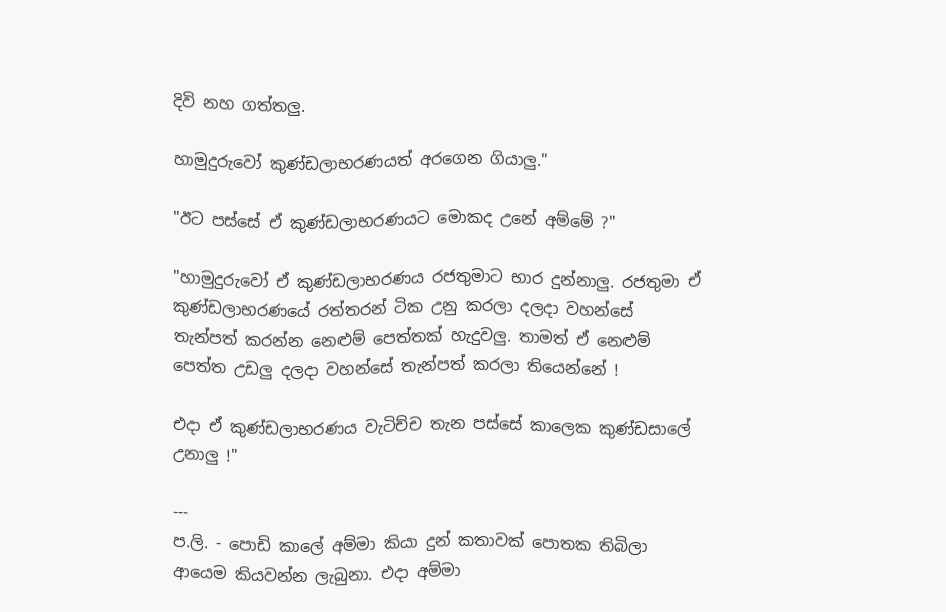දිවි නහ ගත්තලු.

හාමුදුරුවෝ කුණ්ඩලාභරණයත් අරගෙන ගියාලු."

"ඊට පස්සේ ඒ කුණ්ඩලාභරණයට මොකද උනේ අම්මේ ?"

"හාමුදුරුවෝ ඒ කුණ්ඩලාභරණය රජතුමාට භාර දුන්නාලු. රජතුමා ඒ කුණ්ඩලාභරණයේ රත්තරන් ටික උනු කරලා දලදා වහන්සේ තැන්පත් කරන්න නෙළුම් පෙත්තක් හැදුවලු. තාමත් ඒ නෙළුම් පෙත්ත උඩලු දලදා වහන්සේ තැන්පත් කරලා තියෙන්නේ !

එදා ඒ කුණ්ඩලාභරණය වැටිච්ච තැන පස්සේ කාලෙක කුණ්ඩසාලේ උනාලු !"

---
ප.ලි. - පොඩි කාලේ අම්මා කියා දුන් කතාවක් පොතක තිබිලා ආයෙම කියවන්න ලැබුනා. එදා අම්මා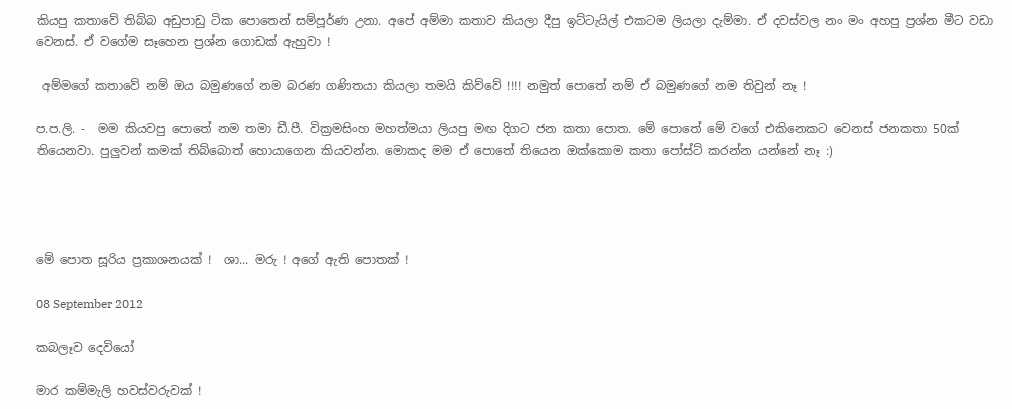කියපු කතාවේ තිබ්බ අඩුපාඩු ටික පොතෙන් සම්පූර්ණ උනා. අපේ අම්මා කතාව කියලා දීපු ඉට්ටැයිල් එකටම ලියලා දැම්මා. ඒ දවස්වල නං මං අහපු ප්‍රශ්න මීට වඩා වෙනස්. ඒ වගේම සෑහෙන ප්‍රශ්න ගොඩක් ඇහුවා !

 අම්මගේ කතාවේ නම් ඔය බමුණගේ නම බරණ ගණිතයා කියලා තමයි කිව්වේ !!!! නමුත් පොතේ නම් ඒ බමුණගේ නම තිවුන් නෑ !

ප.ප.ලි. -  මම කියවපු පොතේ නම තමා ඩී.පී. වික්‍රමසිංහ මහත්මයා ලියපු මඟ දිගට ජන කතා පොත. මේ පොතේ මේ වගේ එකිනෙකට වෙනස් ජනකතා 50ක් තියෙනවා. පුලුවන් කමක් තිබ්බොත් හොයාගෙන කියවන්න. මොකද මම ඒ පොතේ තියෙන ඔක්කොම කතා පෝස්ට් කරන්න යන්නේ නෑ :)




මේ පොත සූරිය ප්‍රකාශනයක් !  ශා... මරු ! අගේ ඇති පොතක් !

08 September 2012

කබලෑව දෙවියෝ

මාර කම්මැලි හවස්වරුවක් !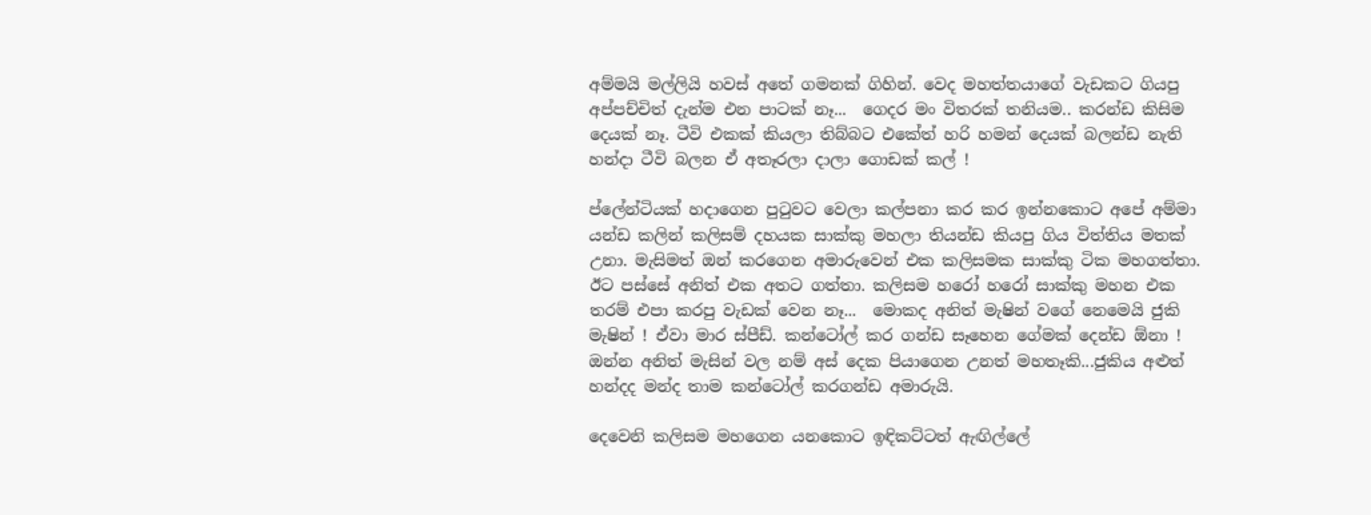අම්මයි මල්ලියි හවස් අතේ ගමනක් ගිහින්. වෙද මහත්තයාගේ වැඩකට ගියපු අප්පච්චිත් දැන්ම එන පාටක් නෑ...  ගෙදර මං විතරක් තනියම.. කරන්ඩ කිසිම දෙයක් නෑ. ටීවි එකක් කියලා තිබ්බට එකේත් හරි හමන් දෙයක් බලන්ඩ නැති හන්දා ටීවි බලන ඒ අතෑරලා දාලා ගොඩක් කල් !

ප්ලේන්ටියක් හදාගෙන පුටුවට වෙලා කල්පනා කර කර ඉන්නකොට අපේ අම්මා යන්ඩ කලින් කලිසම් දහයක සාක්කු මහලා තියන්ඩ කියපු ගිය විත්තිය මතක් උනා. මැසිමත් ඔන් කරගෙන අමාරුවෙන් එක කලිසමක සාක්කු ටික මහගත්තා. ඊට පස්සේ අනිත් එක අතට ගත්තා. කලිසම හරෝ හරෝ සාක්කු මහන එක තරම් එපා කරපු වැඩක් වෙන නෑ...  මොකද අනිත් මැෂින් වගේ නෙමෙයි ජුකි මැෂින් ! ඒවා මාර ස්පීඩ්. කන්ටෝල් කර ගන්ඩ සෑහෙන ගේමක් දෙන්ඩ ඕනා !
ඔන්න අනිත් මැසින් වල නම් අස් දෙක පියාගෙන උනත් මහතෑකි...ජුකිය අළුත් හන්දද මන්ද තාම කන්ටෝල් කරගන්ඩ අමාරුයි.

දෙවෙනි කලිසම මහගෙන යනකොට ඉඳිකට්ටත් ඇඟිල්ලේ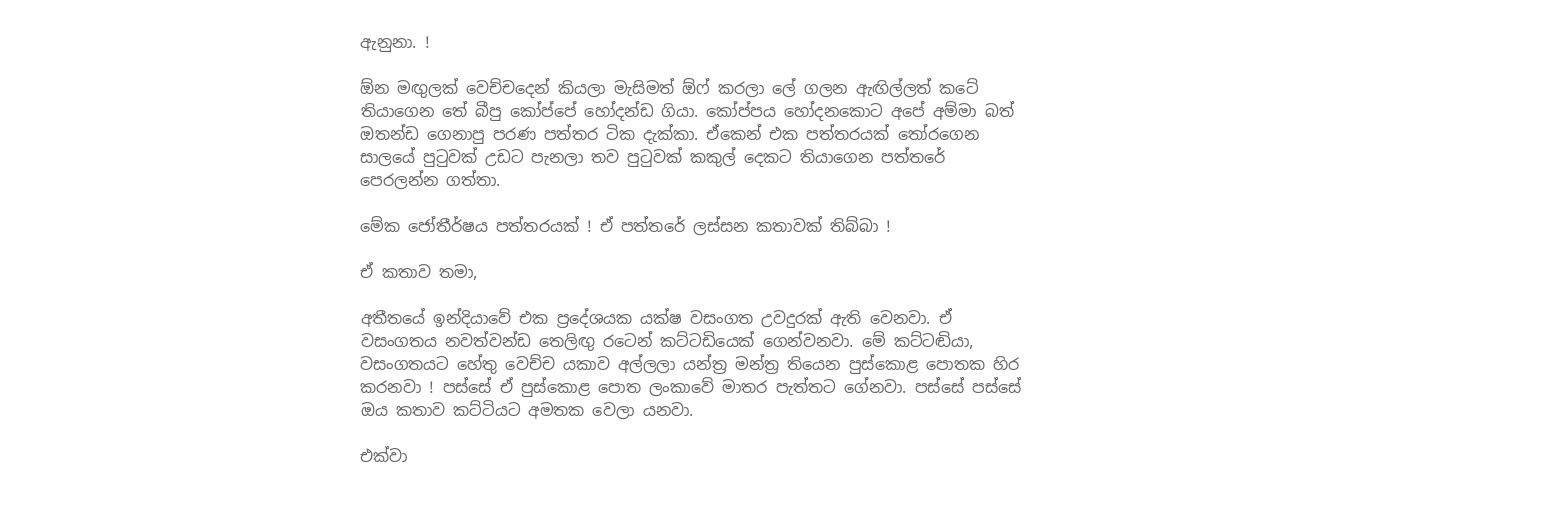ඇනුනා. !

ඕන මඟුලක් වෙච්චදෙන් කියලා මැසිමත් ඕෆ් කරලා ලේ ගලන ඇඟිල්ලත් කටේ තියාගෙන තේ බීපු කෝප්පේ හෝදන්ඩ ගියා. කෝප්පය හෝදනකොට අපේ අම්මා බත් ඔතන්ඩ ගෙනාපු පරණ පත්තර ටික දැක්කා. ඒකෙන් එක පත්තරයක් තෝරගෙන සාලයේ පුටුවක් උඩට පැනලා තව පුටුවක් කකුල් දෙකට තියාගෙන පත්තරේ පෙරලන්න ගත්තා.

මේක ජෝතීර්ෂ‍ය පත්තරයක් ! ඒ පත්තරේ ලස්සන කතාවක් තිබ්බා !

ඒ කතාව තමා,

අතීතයේ ඉන්දියාවේ එක ප්‍රදේශයක යක්ෂ වසංගත උවදුරක් ඇති වෙනවා. ඒ වසංගතය නවත්වන්ඩ තෙලිඟු රටෙන් කට්ටඩියෙක් ගෙන්වනවා. මේ කට්ටඬියා, වසංගතයට හේතු වෙච්ච යකාව අල්ලලා යන්ත්‍ර මන්ත්‍ර තියෙන පුස්කොළ පොතක හිර කරනවා ! පස්සේ ඒ පුස්කොළ පොත ලංකාවේ මාතර පැත්තට ගේනවා. පස්සේ පස්සේ ඔය කතාව කට්ටියට අමතක වෙලා යනවා.

එක්වා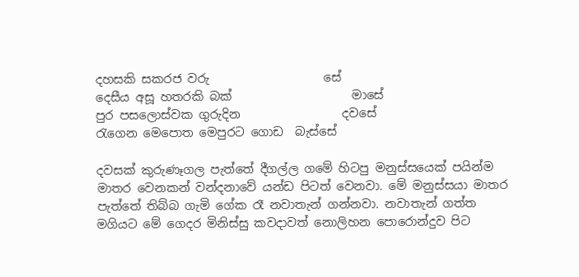දහසකි සකරජ වරු                   සේ
දෙසීය අසූ හතරකි බක්                    මාසේ
පුර පසලොස්වක ගුරුදින                 දවසේ
රැගෙන මෙපොත මෙපුරට ගොඩ  බැස්සේ

දවසක් කුරුණෑගල පැත්තේ දීගල්ල ගමේ හිටපු මනුස්සයෙක් පයින්ම මාතර වෙනකන් වන්දනාවේ යන්ඩ පිටත් වෙනවා. මේ මනුස්සයා මාතර පැත්තේ තිබ්බ ගැමි ගේක රෑ නවාතැන් ගන්නවා. නවාතැන් ගත්ත මගියට මේ ගෙදර මිනිස්සු කවදාවත් නොලිහන පොරොන්දුව පිට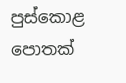පුස්කොළ පොතක්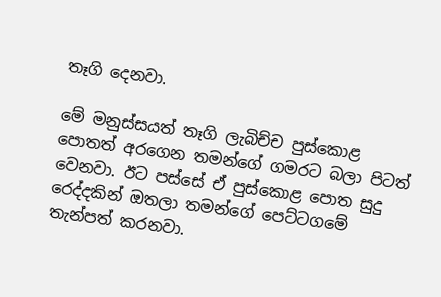තෑගි දෙනවා.

මේ මනුස්සයත් තෑගි ලැබිච්ච පුස්කොළ පොතත් අරගෙන තමන්ගේ ගමරට බලා පිටත් වෙනවා. ඊට පස්සේ ඒ පුස්කොළ පොත සුදු රෙද්දකින් ඔතලා තමන්ගේ පෙට්ටගමේ තැන්පත් කරනවා.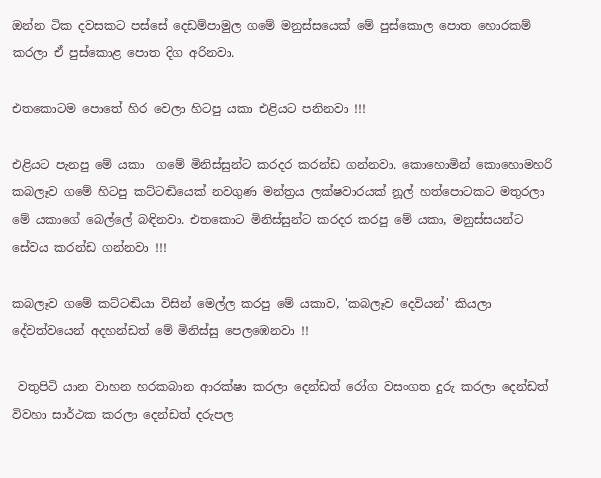ඔන්න ටික දවසකට පස්සේ දෙඩම්පාමුල ගමේ මනුස්සයෙක් මේ පුස්කොල පොත හොරකම් කරලා ඒ පුස්කොළ පොත දිග අරිනවා.

එතකොටම පොතේ හිර වෙලා හිටපු යකා එළියට පනිනවා !!!

එළියට පැනපු මේ යකා  ගමේ මිනිස්සුන්ට කරදර කරන්ඩ ගන්නවා. කොහොමින් කොහොමහරි කබලෑව ගමේ හිටපු කට්ටඬියෙක් නවගුණ මන්ත්‍රය ලක්ෂවාරයක් නූල් හත්පොටකට මතුරලා මේ යකාගේ බෙල්ලේ බඳිනවා. එතකොට මිනිස්සුන්ට කරදර කරපු මේ යකා, මනුස්සයන්ට සේවය කරන්ඩ ගන්නවා !!!

කබලෑව ගමේ කට්ටඬියා විසින් මෙල්ල කරපු මේ යකාව, 'කබලෑව දෙවියන්' කියලා දේවත්වයෙන් අදහන්ඩත් මේ මිනිස්සු පෙලඹෙනවා !!

 වතුපිටි යාන වාහන හරකබාන ආරක්ෂා කරලා දෙන්ඩත් රෝග වසංගත දුරු කරලා දෙන්ඩත් විවහා සාර්ථක කරලා දෙන්ඩත් දරුපල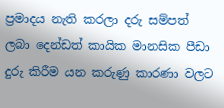ප්‍රමාදය නැති කරලා දරු සම්පත් ලබා දෙන්ඩත් කායික මානසික පීඩා දුරු කිරීම යන කරුණු කාරණා වලට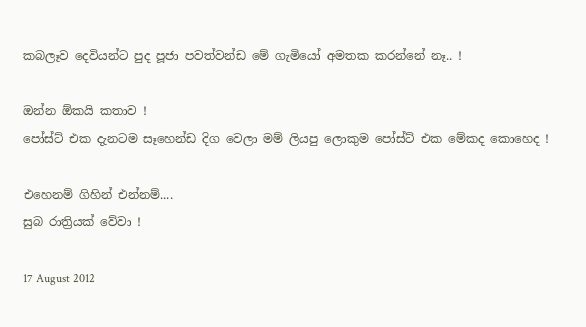කබලෑව දෙවියන්ට පුද පූජා පවත්වන්ඩ මේ ගැමියෝ අමතක කරන්නේ නෑ.. !

ඔන්න ඕකයි කතාව !
පෝස්ට් එක දැනටම සෑහෙන්ඩ දිග වෙලා මම් ලියපු ලොකුම පෝස්ට් එක මේකද කොහෙද !

එහෙනම් ගිහින් එන්නම්....
සුබ රාත්‍රියක් වේවා !

17 August 2012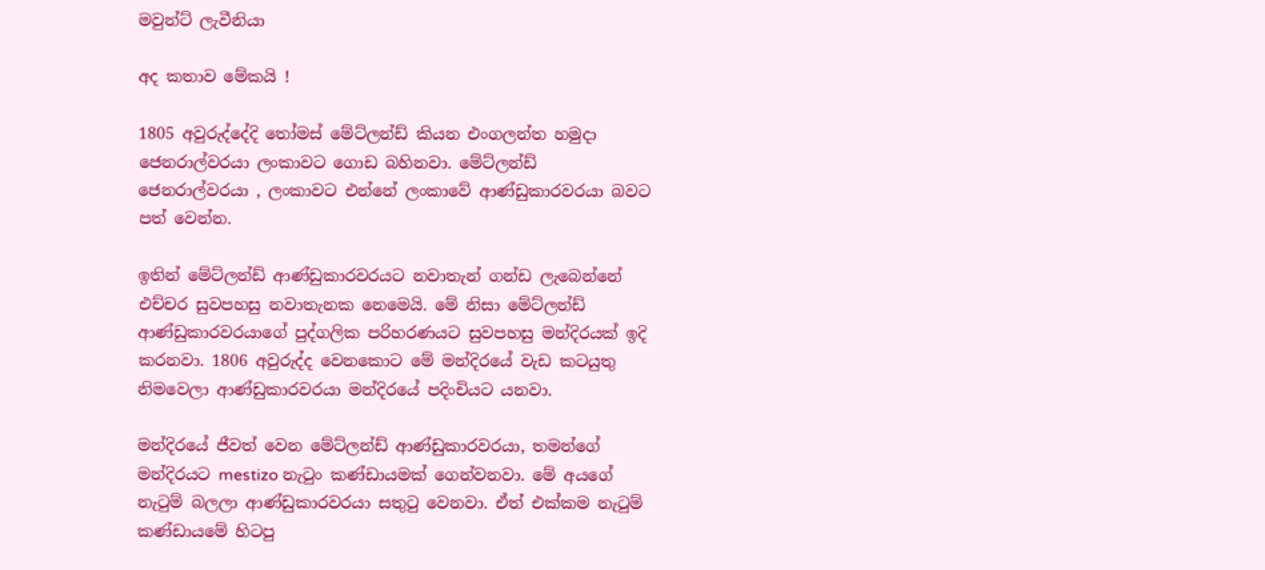මවුන්ට් ලැවීනියා

අද කතාව මේකයි !

1805 අවුරුද්දේදි තෝමස් මේට්ලන්ඩ් කියන එංගලන්ත හමුදා ජෙනරාල්වරයා ලංකාවට ගොඩ බහිනවා. මේට්ලන්ඩ් ජෙනරාල්වරයා , ලංකාවට එන්නේ ලංකාවේ ආණ්ඩුකාරවරයා බවට පත් වෙන්න.

ඉතින් මේට්ලන්ඩ් ආණ්ඩුකාරවරයට නවාතැන් ගන්ඩ ලැබෙන්නේ එච්චර සුවපහසු නවාතැනක නෙමෙයි. මේ නිසා මේට්ලන්ඩ් ආණ්ඩුකාරවරයාගේ පුද්ගලික පරිහරණයට සුවපහසු මන්දිරයක් ඉදි කරනවා. 1806 අවුරුද්ද වෙනකොට මේ මන්දිරයේ වැඩ කටයුතු නිමවෙලා ආණ්ඩුකාරවරයා මන්දිරයේ පදිංචියට යනවා.

මන්දිරයේ ජීවත් වෙන මේට්ලන්ඩ් ආණ්ඩුකාරවරයා, තමන්ගේ මන්දිරයට mestizo නැටුං කණ්ඩායමක් ගෙන්වනවා. මේ අයගේ නැටුම් බලලා ආණ්ඩුකාරවරයා සතුටු වෙනවා. ඒත් එක්කම නැටුම් කණ්ඩායමේ හිටපු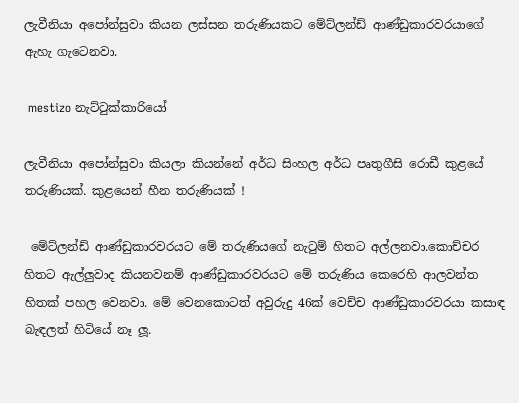ලැවීනියා අපෝන්සුවා කියන ලස්සන තරුණියකට මේට්ලන්ඩ් ආණ්ඩුකාරවරයාගේ ඇහැ ගැටෙනවා.

 mestizo නැට්ටුක්කාරියෝ

ලැවීනියා අපෝන්සුවා කියලා කියන්නේ අර්ධ සිංහල අර්ධ පෘතුගීසි රොඩී කුළයේ තරුණියක්. කුළයෙන් හීන තරුණියක් !

 මේට්ලන්ඩ් ආණ්ඩුකාරවරයට මේ තරුණියගේ නැටුම් හිතට අල්ලනවා.කොච්චර හිතට ඇල්ලුවාද කියනවනම් ආණ්ඩුකාරවරයට මේ තරුණිය කෙරෙහි ආලවන්ත හිතක් පහල වෙනවා. මේ වෙනකොටත් අවුරුදු 46ක් වෙච්ච ආණ්ඩුකාරවරයා කසාඳ බැඳලත් හිටියේ නෑ ලූ.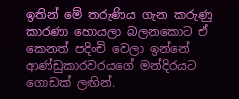ඉතින් මේ තරුණිය ගැන කරුණු කාරණා හොයලා බලනකොට ඒ කෙනත් පදිංචි වෙලා ඉන්නේ ආණ්ඩුකාරවරයගේ මන්දිරයට ගොඩක් ලඟින්.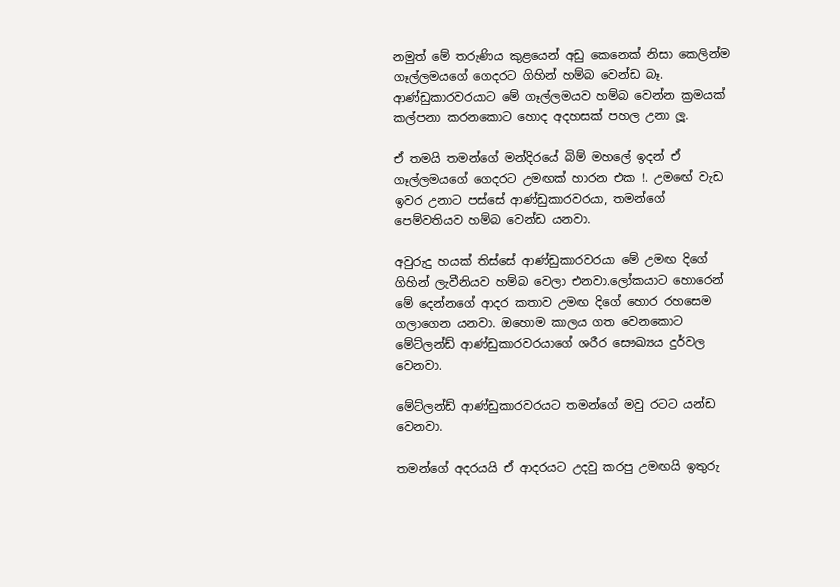නමුත් මේ තරුණිය කුළයෙන් අඩු කෙනෙක් නිසා කෙලින්ම ගෑල්ලමයගේ ගෙදරට ගිහින් හම්බ වෙන්ඩ බෑ. ආණ්ඩුකාරවරයාට මේ ගෑල්ලමයව හම්බ වෙන්න ක්‍රමයක් කල්පනා කරනකොට හොද අදහසක් පහල උනා ලූ.

ඒ තමයි තමන්ගේ මන්දිරයේ බිම් මහලේ ඉදන් ඒ ගෑල්ලමයගේ ගෙදරට උමඟක් හාරන එක !. උමඟේ වැඩ ඉවර උනාට පස්සේ ආණ්ඩුකාරවරයා, තමන්ගේ පෙම්වතියව හම්බ වෙන්ඩ යනවා.

අවුරුදු හයක් තිස්සේ ආණ්ඩුකාරවරයා මේ උමඟ දිගේ ගිහින් ලැවීනියව හම්බ වෙලා එනවා.ලෝකයාට හොරෙන් මේ දෙන්නගේ ආදර කතාව උමඟ දිගේ හොර රහසෙම ගලාගෙන යනවා. ඔහොම කාලය ගත වෙනකොට මේට්ලන්ඩ් ආණ්ඩුකාරවරයාගේ ශරීර සෞඛ්‍යය දුර්වල වෙනවා.

මේට්ලන්ඩ් ආණ්ඩුකාරවරයට තමන්ගේ මවු රටට යන්ඩ වෙනවා.

තමන්ගේ අදරයයි ඒ ආදරයට උදවු කරපු උමඟයි ඉතුරු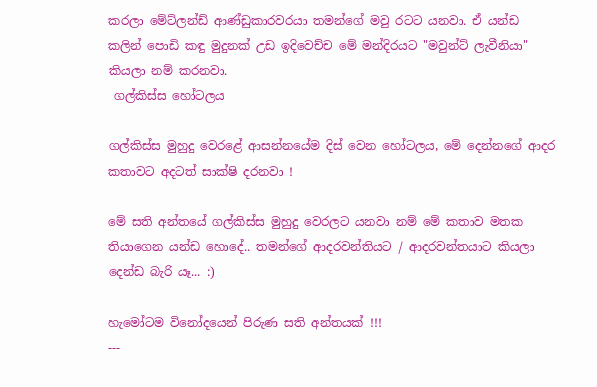කරලා මේට්ලන්ඩ් ආණ්ඩුකාරවරයා තමන්ගේ මවු රටට යනවා. ඒ යන්ඩ කලින් පොඩි කඳු මුදුනක් උඩ ඉදිවෙච්ච මේ මන්දිරයට "මවුන්ට් ලැවීනියා" කියලා නම් කරනවා.
 ගල්කිස්ස හෝටලය

ගල්කිස්ස මුහුදු වෙරළේ ආසන්නයේම දිස් වෙන හෝටලය, මේ දෙන්නගේ ආදර කතාවට අදටත් සාක්ෂි දරනවා !

මේ සති අන්තයේ ගල්කිස්ස මුහුදු වෙරලට යනවා නම් මේ කතාව මතක තියාගෙන යන්ඩ හොදේ.. තමන්ගේ ආදරවන්තියට / ආදරවන්තයාට කියලා දෙන්ඩ බැරි යෑ... :)

හැමෝටම විනෝදයෙන් පිරුණ සති අන්තයක් !!!
---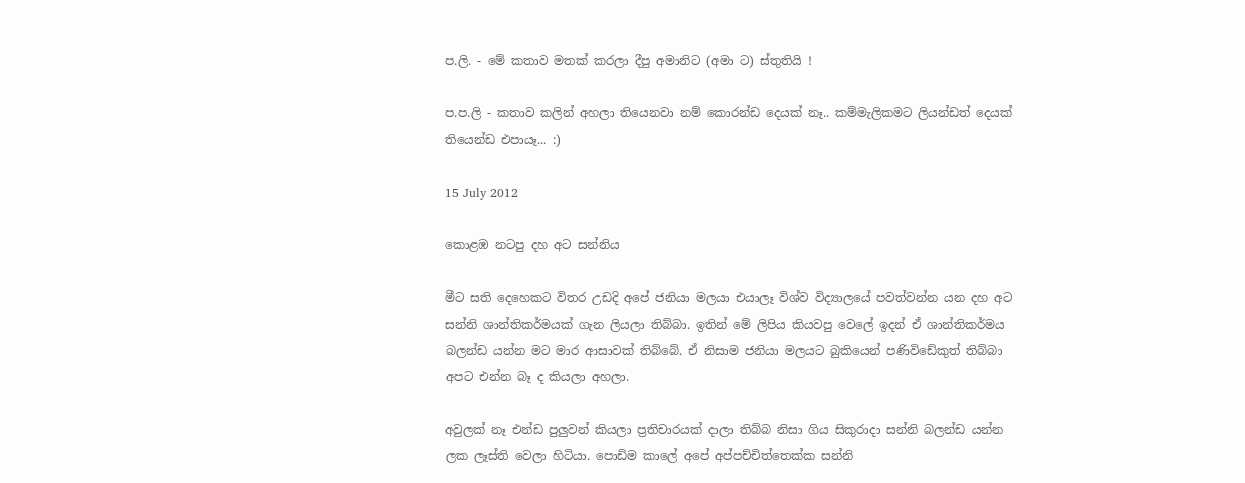ප.ලි. - මේ කතාව මතක් කරලා දීපු අමානිට (අමා ට) ස්තුතියි !

ප.ප.ලි - කතාව කලින් අහලා තියෙනවා නම් කොරන්ඩ දෙයක් නෑ.. කම්මැලිකමට ලියන්ඩත් දෙයක් තියෙන්ඩ එපායෑ... :)

15 July 2012

කොළඹ නටපු දහ අට සන්නිය

මීට සති දෙහෙකට විතර උඩදි අපේ ජනියා මලයා එයාලෑ විශ්ව විද්‍යාලයේ පවත්වන්න යන දහ අට සන්නි ශාන්තිකර්මයක් ගැන ලියලා තිබ්බා. ඉතින් මේ ලිපිය කියවපු වෙලේ ඉදන් ඒ ශාන්තිකර්මය බලන්ඩ යන්න මට මාර ආසාවක් තිබ්බේ. ඒ නිසාම ජනියා මලයට බුකියෙන් පණිවිඩේකුත් තිබ්බා අපට එන්න බෑ ද කියලා අහලා.

අවුලක් නෑ එන්ඩ පුලුවන් කියලා ප්‍රතිචාරයක් දාලා තිබ්බ නිසා ගිය සිකුරාදා සන්නි බලන්ඩ යන්න ලක ලෑස්ති වෙලා හිටියා. පොඩිම කාලේ අපේ අප්පච්චිත්තෙක්ක සන්නි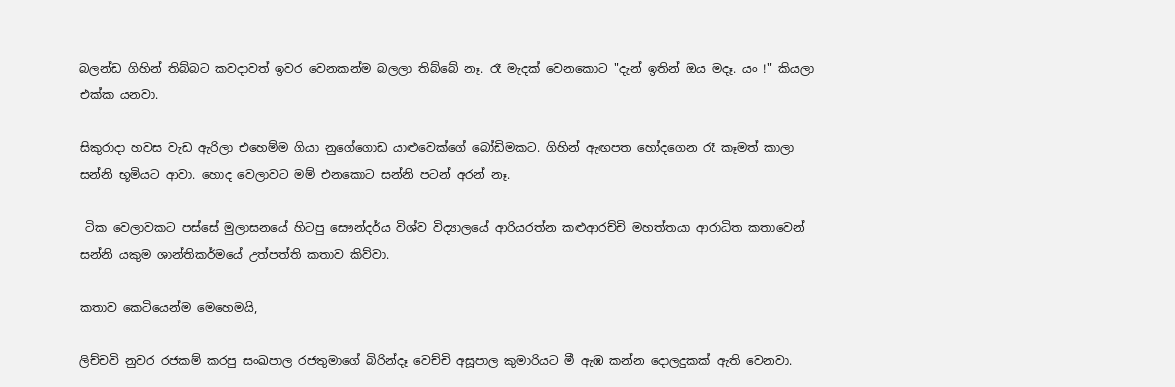බලන්ඩ ගිහින් තිබ්බට කවදාවත් ඉවර වෙනකන්ම බලලා තිබ්බේ නෑ. රෑ මැදක් වෙනකොට "දැන් ඉතින් ඔය මදෑ. යං !" කියලා එක්ක යනවා.

සිකුරාදා හවස වැඩ ඇරිලා එහෙම්ම ගියා නුගේගොඩ යාළුවෙක්ගේ බෝඩිමකට. ගිහින් ඇඟපත හෝදගෙන රෑ කෑමත් කාලා  සන්නි භූමියට ආවා. හොද වෙලාවට මම් එනකොට සන්නි පටන් අරන් නෑ.

 ටික වෙලාවකට පස්සේ මුලාසනයේ හිටපු සෞන්දර්ය විශ්ව විද්‍යාලයේ ආරියරත්න කළුආරච්චි මහත්තයා ආරාධිත කතාවෙන් සන්නි යකුම ශාන්තිකර්මයේ උත්පත්ති කතාව කිව්වා.

කතාව කෙටියෙන්ම මෙහෙමයි,

ලිච්චවි නුවර රජකම් කරපු සංඛපාල රජතුමාගේ බිරින්දෑ වෙච්චි අසූපාල කුමාරියට මී ඇඹ කන්න දොලදුකක් ඇති වෙනවා.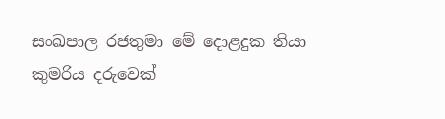සංඛපාල රජතුමා මේ දොළදුක තියා කුමරිය දරුවෙක්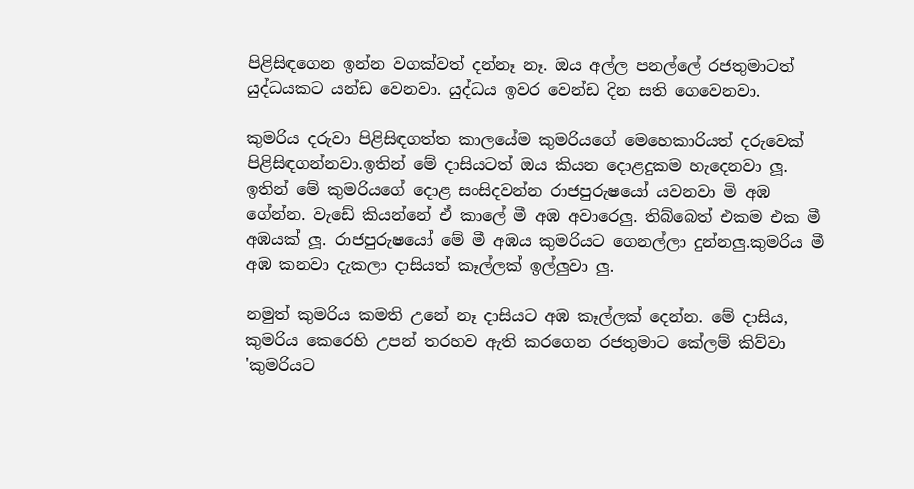පිළිසිඳගෙන ඉන්න වගක්වත් දන්නෑ නෑ. ඔය අල්ල පනල්ලේ රජතුමාටත් යුද්ධයකට යන්ඩ වෙනවා. යුද්ධය ඉවර වෙන්ඩ දින සති ගෙවෙනවා.

කුමරිය දරුවා පිළිසිඳගත්ත කාලයේම කුමරියගේ මෙහෙකාරියත් දරුවෙක් පිළිසිඳගන්නවා.ඉතින් මේ දාසියටත් ඔය කියන දොළදුකම හැදෙනවා ලූ. ඉතින් මේ කුමරියගේ දොළ සංසිදවන්න රාජපුරුෂයෝ යවනවා මි අඹ ගේන්න. වැඩේ කියන්නේ ඒ කාලේ මී අඹ අවාරෙලු. තිබ්බෙත් එකම එක මී අඹයක් ලූ. රාජපුරුෂයෝ මේ මී අඹය කුමරියට ගෙනල්ලා දුන්නලු.කුමරිය මී අඹ කනවා දැකලා දාසියත් කෑල්ලක් ඉල්ලුවා ලු.

නමුත් කුමරිය කමති උනේ නෑ දාසියට අඹ කෑල්ලක් දෙන්න. මේ දාසිය, කුමරිය කෙරෙහි උපන් තරහව ඇති කරගෙන රජතුමාට කේලම් කිව්වා 'කුමරියට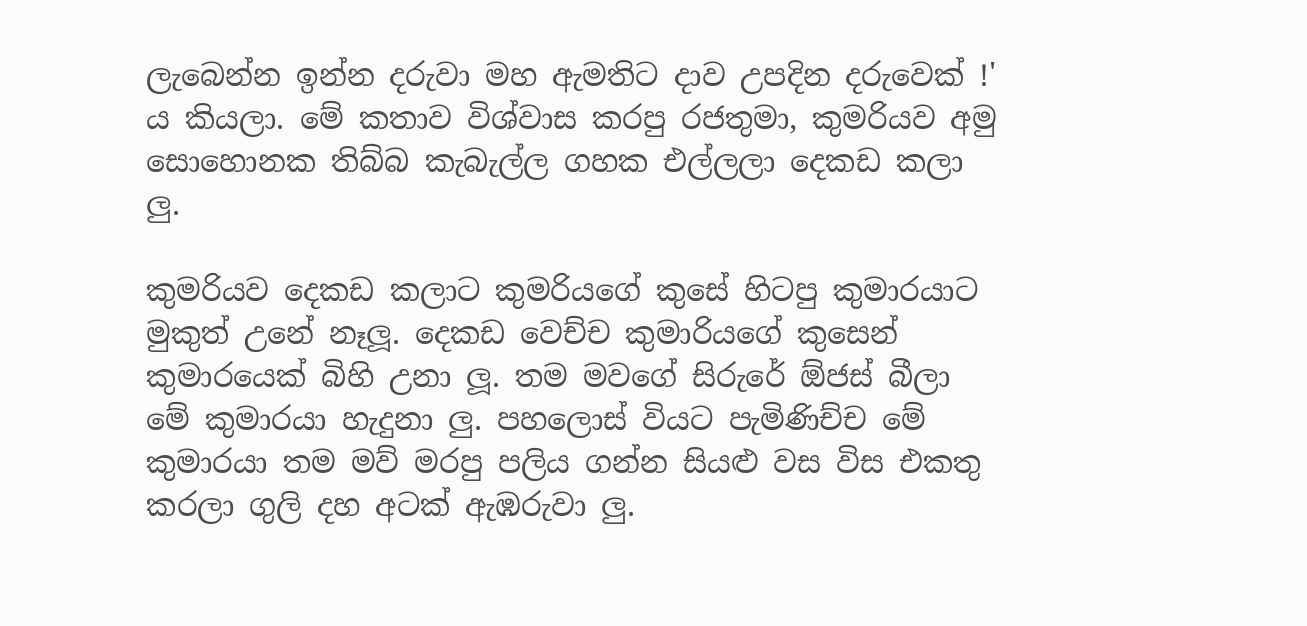ලැබෙන්න ඉන්න දරුවා මහ ඇමතිට දාව උපදින දරුවෙක් !' ය කියලා. මේ කතාව විශ්වාස කරපු රජතුමා, කුමරියව අමු සොහොනක තිබ්බ කැබැල්ල ගහක එල්ලලා දෙකඩ කලා ලු.

කුමරියව දෙකඩ කලාට කුමරියගේ කුසේ හිටපු කුමාරයාට මුකුත් උනේ නෑලූ. දෙකඩ වෙච්ච කුමාරියගේ කුසෙන් කුමාරයෙක් බිහි උනා ලූ. තම මවගේ සිරුරේ ඕජස් බීලා මේ කුමාරයා හැදුනා ලු. පහලොස් වියට පැමිණිච්ච මේ කුමාරයා තම මව් මරපු පලිය ගන්න සියළු වස විස එකතු කරලා ගුලි දහ අටක් ඇඹරුවා ලු.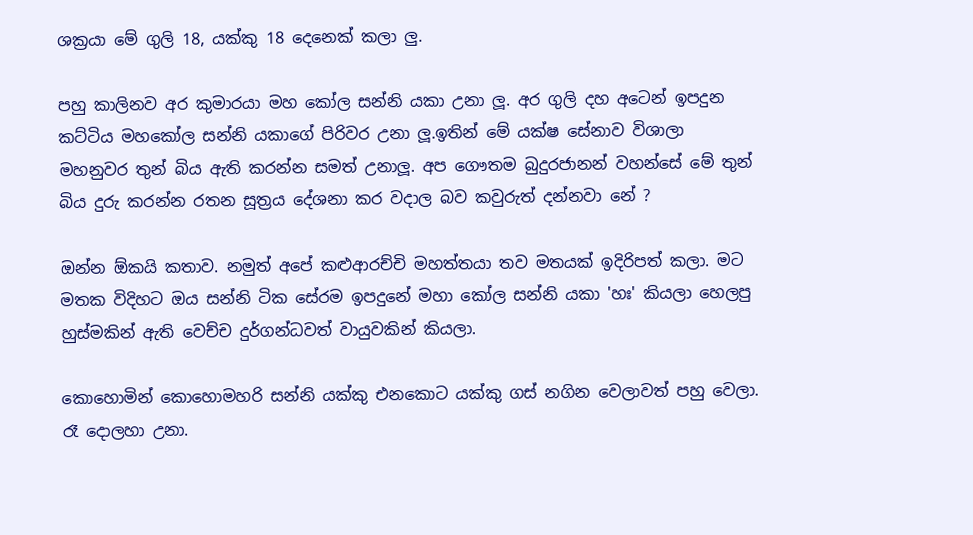ශක්‍රයා මේ ගුලි 18, යක්කු 18 දෙනෙක් කලා ලු.

පහු කාලිනව අර කුමාරයා මහ කෝල සන්නි යකා උනා ලූ. අර ගුලි දහ අටෙන් ඉපදුන කට්ටිය මහකෝල සන්නි යකාගේ පිරිවර උනා ලූ.ඉතින් මේ යක්ෂ සේනාව විශාලා මහනුවර තුන් බිය ඇති කරන්න සමත් උනාලූ. අප ගෞතම බුදුරජානන් වහන්සේ මේ තුන් බිය දුරු කරන්න රතන සූත්‍රය දේශනා කර වදාල බව කවුරුත් දන්නවා නේ ?

ඔන්න ඕකයි කතාව. නමුත් අපේ කළුආරච්චි මහත්තයා තව මතයක් ඉදිරිපත් කලා. මට මතක විදිහට ඔය සන්නි ටික සේරම ඉපදුනේ මහා කෝල සන්නි යකා 'හඃ' කියලා හෙලපු හුස්මකින් ඇති වෙච්ච දුර්ගන්ධවත් වායුවකින් කියලා.

කොහොමින් කොහොමහරි සන්නි යක්කු එනකොට යක්කු ගස් නගින වෙලාවත් පහු වෙලා. රෑ දොලහා උනා.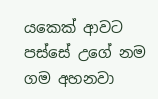යකෙක් ආවට පස්සේ උගේ නම ගම අහනවා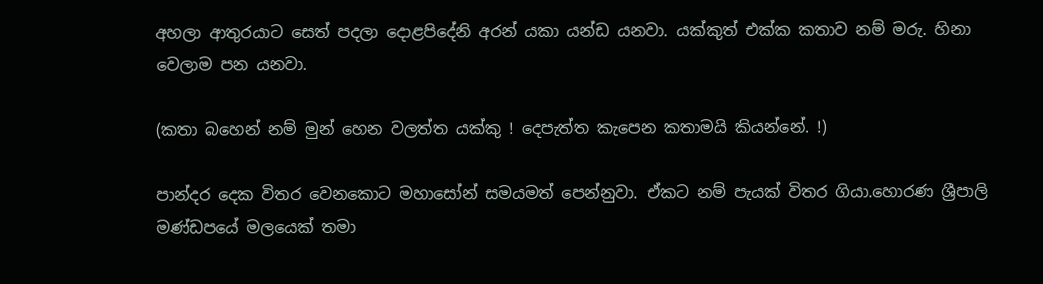අහලා ආතුරයාට සෙත් පදලා දොළපිදේනි අරන් යකා යන්ඩ යනවා. යක්කුත් එක්ක කතාව නම් මරු. හිනා වෙලාම පන යනවා.

(කතා බහෙන් නම් මුන් හෙන වලත්ත යක්කු ! දෙපැත්ත කැපෙන කතාමයි කියන්නේ. !)

පාන්දර දෙක විතර වෙනකොට මහාසෝන් සමයමත් පෙන්නුවා. ඒකට නම් පැයක් විතර ගියා.හොරණ ශ්‍රීපාලි මණ්ඩපයේ මලයෙක් තමා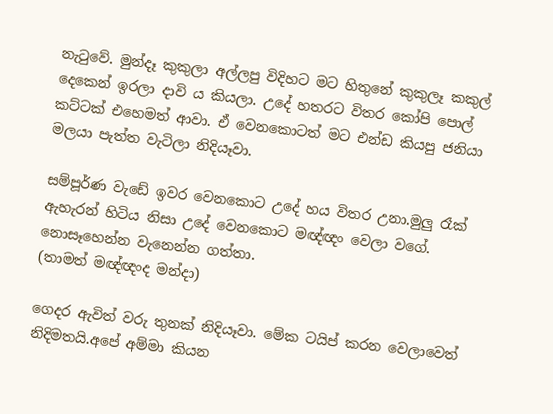නැටුවේ. මුන්දෑ කුකුලා අල්ලපු විදිහට මට හිතුනේ කුකුලෑ කකුල් දෙකෙන් ඉරලා දාවි ය කියලා. උදේ හතරට විතර කෝපි පොල් කට්ටක් එහෙමත් ආවා. ඒ වෙනකොටත් මට එන්ඩ කියපු ජනියා මලයා පැත්ත වැටිලා නිදියෑවා.

සම්පූර්ණ වැඩේ ඉවර වෙනකොට උදේ හය විතර උනා.මුලු රෑක් ඇහැරන් හිටිය නිසා උදේ වෙනකොට මඥ්ඥං වෙලා වගේ. නොසෑහෙන්න වැනෙන්න ගත්තා.
(තාමත් මඥ්ඥංද මන්දා)

ගෙදර ඇවිත් වරු තුනක් නිදියෑවා. මේක ටයිප් කරන වෙලාවෙත් නිදිමතයි.අපේ අම්මා කියන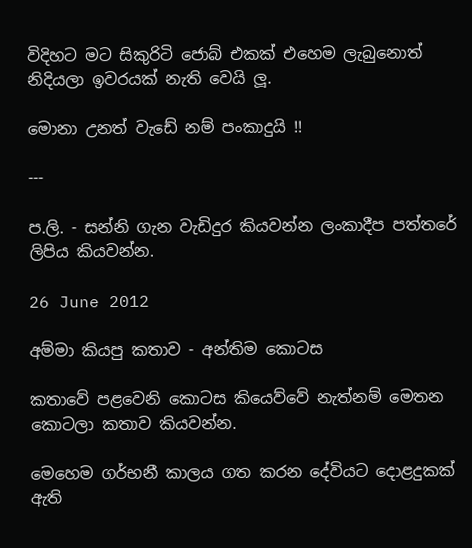විදිහට මට සිකුරිටි ජොබ් එකක් එහෙම ලැබුනොත් නිදියලා ඉවරයක් නැති වෙයි ලූ.

මොනා උනත් වැඩේ නම් පංකාදුයි !!

---

ප.ලි. - සන්නි ගැන වැඩිදුර කියවන්න ලංකාදීප පත්තරේ ලිපිය කියවන්න.

26 June 2012

අම්මා කියපු කතාව - අන්තිම කොටස

කතාවේ පළවෙනි කොටස කියෙව්වේ නැත්නම් මෙතන කොටලා කතාව කියවන්න.

මෙහෙම ගර්භනී කාලය ගත කරන දේවියට දොළදුකක් ඇති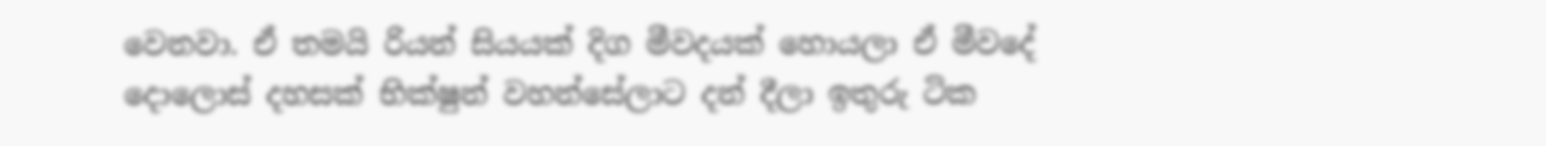වෙනවා. ඒ තමයි රියන් සියයක් දිග මීවදයක් හොයලා ඒ මීවදේ දොලොස් දහසක් භික්ෂුන් වහන්සේලාට දන් දීලා ඉතුරු ටික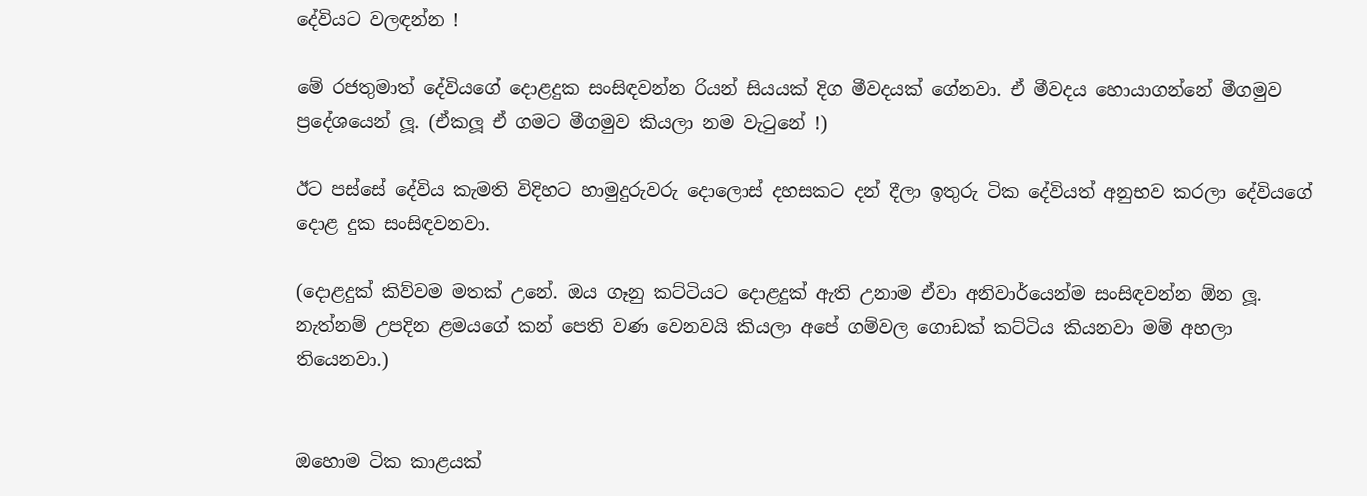දේවියට වලඳන්න !

මේ රජතුමාත් දේවියගේ දොළදුක සංසිඳවන්න රියන් සියයක් දිග මීවදයක් ගේනවා. ඒ මීවදය හොයාගන්නේ මීගමුව ප්‍රදේශයෙන් ලූ. (ඒකලූ ඒ ගමට මීගමුව කියලා නම වැටුනේ !)

ඊට පස්සේ දේවිය කැමති විදිහට හාමුදුරුවරු දොලොස් දහසකට දන් දීලා ඉතුරු ටික දේවියත් අනුභව කරලා දේවියගේ දොළ දුක සංසිඳවනවා.

(දොළදුක් කිව්වම මතක් උනේ. ඔය ගෑනු කට්ටියට දොළදුක් ඇති උනාම ඒවා අනිවාර්යෙන්ම සංසිඳවන්න ඕන ලූ. නැත්නම් උපදින ළමයගේ කන් පෙති වණ වෙනවයි කියලා අපේ ගම්වල ගොඩක් කට්ටිය කියනවා මම් අහලා තියෙනවා.)


ඔහොම ටික කාළයක්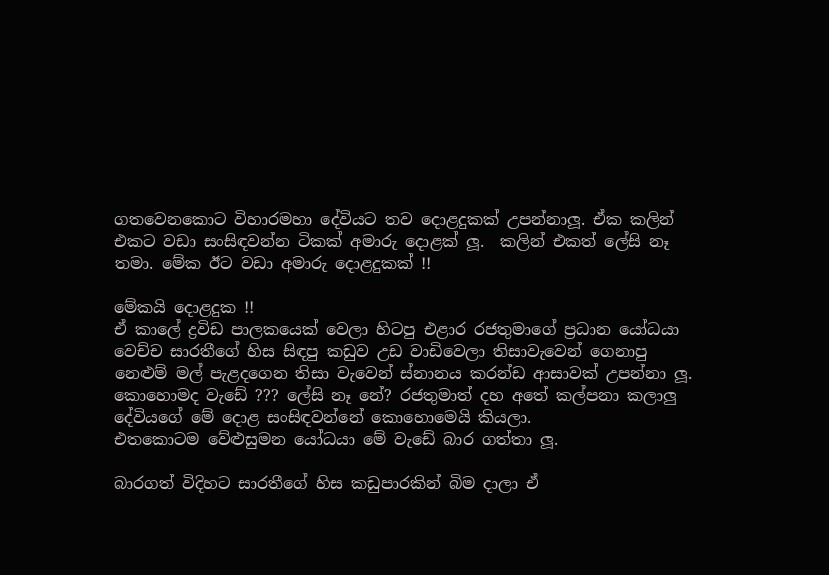ගතවෙනකොට විහාරමහා දේවියට තව දොළදුකක් උපන්නාලූ. ඒක කලින් එකට වඩා සංසිඳවන්න ටිකක් අමාරු දොළක් ලූ.  කලින් එකත් ලේසි නෑ තමා. මේක ඊට වඩා අමාරු දොළදුකක් !!

මේකයි දොළදුක !!
ඒ කාලේ ද්‍රවිඩ පාලකයෙක් වෙලා හිටපු එළාර රජතුමාගේ ප්‍රධාන යෝධයා වෙච්ච සාරතීගේ හිස සිඳපු කඩුව උඩ වාඩිවෙලා තිසාවැවෙන් ගෙනාපු නෙළුම් මල් පැළදගෙන තිසා වැවෙන් ස්නානය කරන්ඩ ආසාවක් උපන්නා ලූ.
කොහොමද වැඩේ ??? ලේසි නෑ නේ? රජතුමාත් දහ අතේ කල්පනා කලාලු දේවියගේ මේ දොළ සංසිඳවන්නේ කොහොමෙයි කියලා.
එතකොටම වේළුසුමන යෝධයා මේ වැඩේ බාර ගත්තා ලූ.

බාරගත් විදිහට සාරතීගේ හිස කඩුපාරකින් බිම දාලා ඒ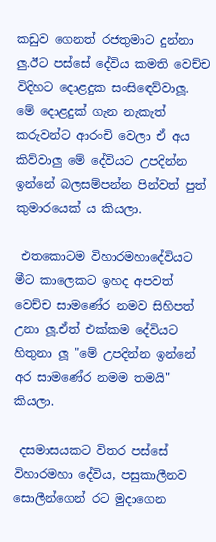කඩුව ගෙනත් රජතුමාට දුන්නා ලු.ඊට පස්සේ දේවිය කමති වෙච්ච විදිහට දොළදුක සංසිඳෙව්වාලූ. මේ දොළදුක් ගැන නැකැත් කරුවන්ට ආරංචි වෙලා ඒ අය කිව්වාලු මේ දේවියට උපදින්න ඉන්නේ බලසම්පන්න පින්වත් පුත් කුමාරයෙක් ය කියලා.

 එතකොටම විහාරමහාදේවියට මීට කාලෙකට ඉහද අපවත් වෙච්ච සාමණේර නමව සිහිපත් උනා ලූ.ඒත් එක්කම දේවියට හිතුනා ලූ "මේ උපදින්න ඉන්නේ අර සාමණේර නමම තමයි" කියලා.

 දසමාසයකට විතර පස්සේ විහාරමහා දේවිය, පසුකාලීනව සොලීන්ගෙන් රට මුදාගෙන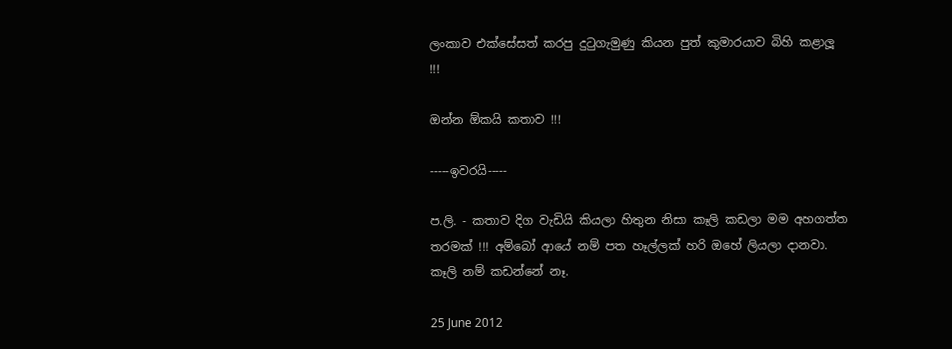ලංකාව එක්සේසත් කරපු දුටුගැමුණු කියන පුත් කුමාරයාව බිහි කළාලූ !!!

ඔන්න ඕකයි කතාව !!!

-----ඉවරයි-----

ප.ලි. - කතාව දිග වැඩියි කියලා හිතුන නිසා කෑලි කඩලා මම අහගත්ත තරමක් !!! අම්බෝ ආයේ නම් පත හෑල්ලක් හරි ඔහේ ලියලා දානවා.  කෑලි නම් කඩන්නේ නෑ.

25 June 2012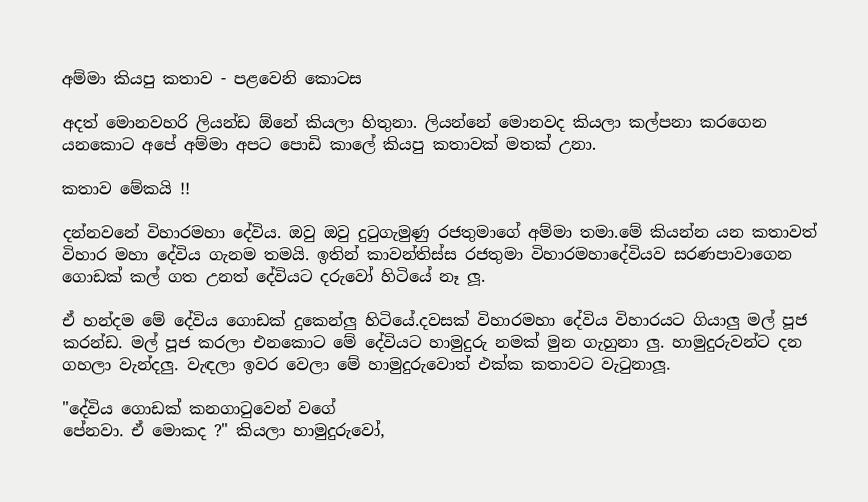අම්මා කියපු කතාව - පළවෙනි කොටස

අදත් මොනවහරි ලියන්ඩ ඕනේ කියලා හිතුනා. ලියන්නේ මොනවද කියලා කල්පනා කරගෙන යනකොට අපේ අම්මා අපට පොඩි කාලේ කියපු කතාවක් මතක් උනා.

කතාව මේකයි !!

දන්නවනේ විහාරමහා දේවිය. ඔවු ඔවු දුටුගැමුණු රජතුමාගේ අම්මා තමා.මේ කියන්න යන කතාවත් විහාර මහා දේවිය ගැනම තමයි. ඉතින් කාවන්තිස්ස රජතුමා විහාරමහාදේවියව සරණපාවාගෙන ගොඩක් කල් ගත උනත් දේවියට දරුවෝ හිටියේ නෑ ලූ.

ඒ හන්දම මේ දේවිය ගොඩක් දුකෙන්ලු හිටියේ.දවසක් විහාරමහා දේවිය විහාරයට ගියාලු මල් පූජ කරන්ඩ. මල් පූජ කරලා එනකොට මේ දේවියට හාමුදුරු නමක් මුන ගැහුනා ලු. හාමුදුරුවන්ට දන ගහලා වැන්දලු. වැඳලා ඉවර වෙලා මේ හාමුදුරුවොත් එක්ක කතාවට වැටුනාලූ.

"දේවිය ගොඩක් කනගාටුවෙන් වගේ
පේනවා. ඒ මොකද ?" කියලා හාමුදුරුවෝ,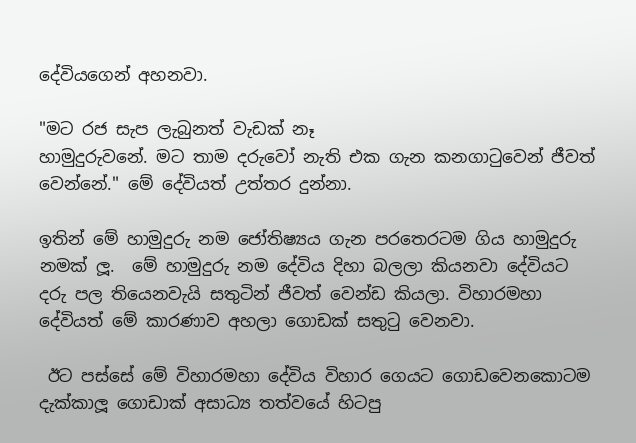දේවියගෙන් අහනවා.

"මට රජ සැප ලැබුනත් වැඩක් නෑ
හාමුදුරුවනේ. මට තාම දරුවෝ නැති එක ගැන කනගාටුවෙන් ජීවත් වෙන්නේ." මේ දේවියත් උත්තර දුන්නා.

ඉතින් මේ හාමුදුරු නම ජෝතිෂ්‍යය ගැන පරතෙරටම ගිය හාමුදුරු නමක් ලූ.  මේ හාමුදුරු නම දේවිය දිහා බලලා කියනවා දේවියට දරු පල තියෙනවැයි සතුටින් ජීවත් වෙන්ඩ කියලා. විහාරමහා දේවියත් මේ කාරණාව අහලා ගොඩක් සතුටු වෙනවා.

 ඊට පස්සේ මේ විහාරමහා දේවිය විහාර ගෙයට ගොඩවෙනකොටම දැක්කාලූ ගොඩාක් අසාධ්‍ය තත්වයේ හිටපු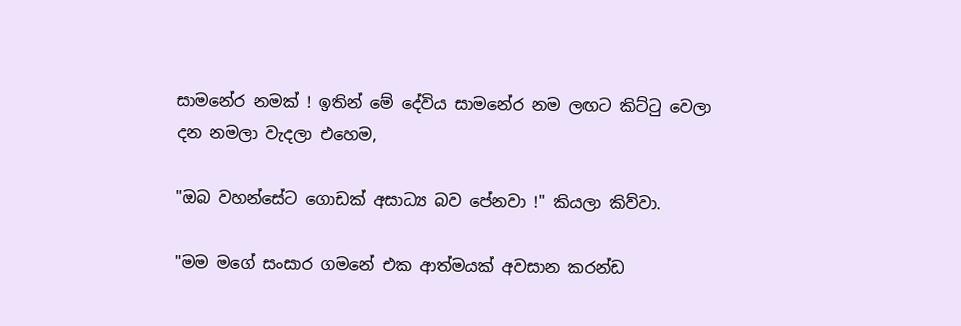සාමනේර නමක් ! ඉතින් මේ දේවිය සාමනේර නම ලඟට කිට්ටු වෙලා
දන නමලා වැදලා එහෙම,

"ඔබ වහන්සේට ගොඩක් අසාධ්‍ය බව පේනවා !" කියලා කිව්වා.

"මම මගේ සංසාර ගමනේ එක ආත්මයක් අවසාන කරන්ඩ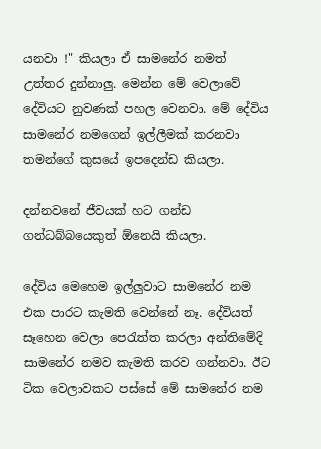යනවා !" කියලා ඒ සාමනේර නමත් උත්තර දුන්නාලු. මෙන්න මේ වෙලාවේ දේවියට නුවණක් පහල වෙනවා. මේ දේවිය සාමනේර නමගෙන් ඉල්ලීමක් කරනවා තමන්ගේ කුසයේ ඉපදෙන්ඩ කියලා.

දන්නවනේ ජීවයක් හට ගන්ඩ ගන්ධබ්බයෙකුත් ඕනෙයි කියලා.

දේවිය මෙහෙම ඉල්ලුවාට සාමනේර නම එක පාරට කැමති වෙන්නේ නෑ. දේවියත් සෑහෙන වෙලා පෙරැත්ත කරලා අන්තිමේදි සාමනේර නමව කැමති කරව ගන්නවා. ඊට ටික වෙලාවකට පස්සේ මේ සාමනේර නම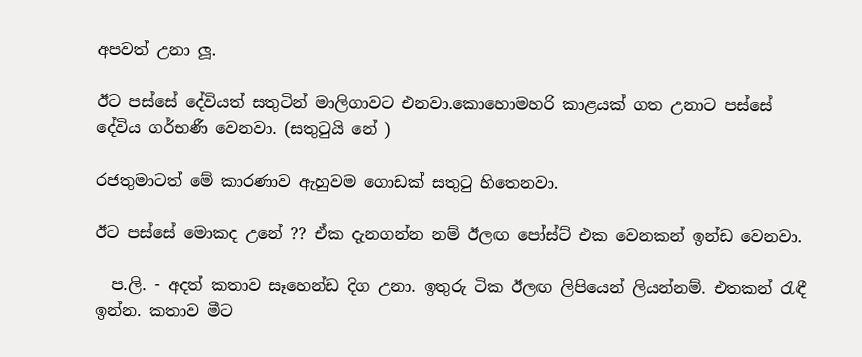අපවත් උනා ලූ.

ඊට පස්සේ දේවියත් සතුටින් මාලිගාවට එනවා.කොහොමහරි කාළයක් ගත උනාට පස්සේ දේවිය ගර්භණී වෙනවා. (සතුටුයි නේ )

රජතුමාටත් මේ කාරණාව ඇහුවම ගොඩක් සතුටු හිතෙනවා.

ඊට පස්සේ මොකද උනේ ?? ඒක දැනගන්න නම් ඊලඟ පෝස්ට් එක වෙනකන් ඉන්ඩ වෙනවා.

  ප.ලි. - අදත් කතාව සෑහෙන්ඩ දිග උනා. ඉතුරු ටික ඊලඟ ලිපියෙන් ලියන්නම්. එතකන් රැඳී ඉන්න. කතාව මීට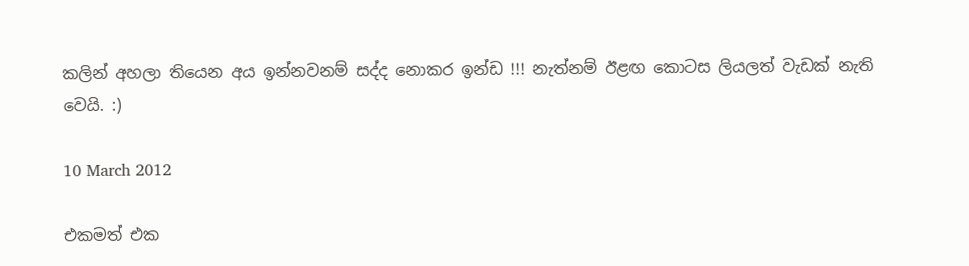කලින් අහලා තියෙන අය ඉන්නවනම් සද්ද නොකර ඉන්ඩ !!! නැත්නම් ඊළඟ කොටස ලියලත් වැඩක් නැති වෙයි. :)

10 March 2012

එකමත් එක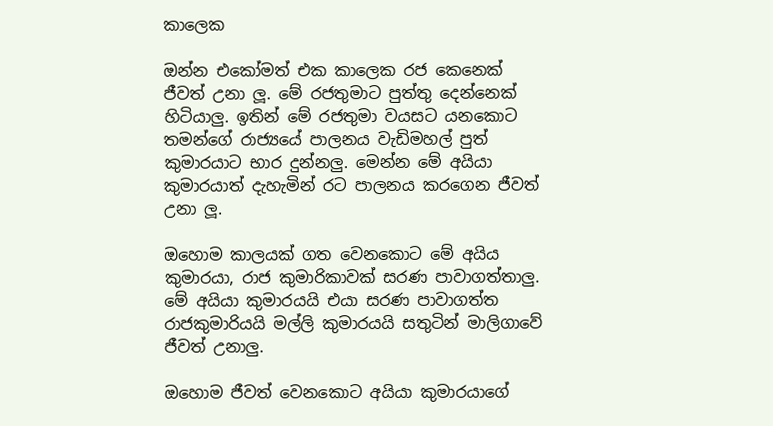කාලෙක

ඔන්න එකෝමත් එක කාලෙක රජ කෙනෙක් ජීවත් උනා ලූ. මේ රජතුමාට පුත්තු දෙන්නෙක් හිටියාලු. ඉතින් මේ රජතුමා වයසට යනකොට තමන්ගේ රාජ්‍යයේ පාලනය වැඩිමහල් පුත් කුමාරයාට භාර දුන්නලු. මෙන්න මේ අයියා කුමාරයාත් දැහැමින් රට පාලනය කරගෙන ජීවත් උනා ලූ.

ඔහොම කාලයක් ගත වෙනකොට මේ අයිය කුමාරයා, රාජ කුමාරිකාවක් සරණ පාවාගත්තාලු. මේ අයියා කුමාරයයි එයා සරණ පාවාගත්ත රාජකුමාරියයි මල්ලි කුමාරයයි සතුටින් මාලිගාවේ ජීවත් උනාලු.

ඔහොම ජීවත් වෙනකොට අයියා කුමාරයාගේ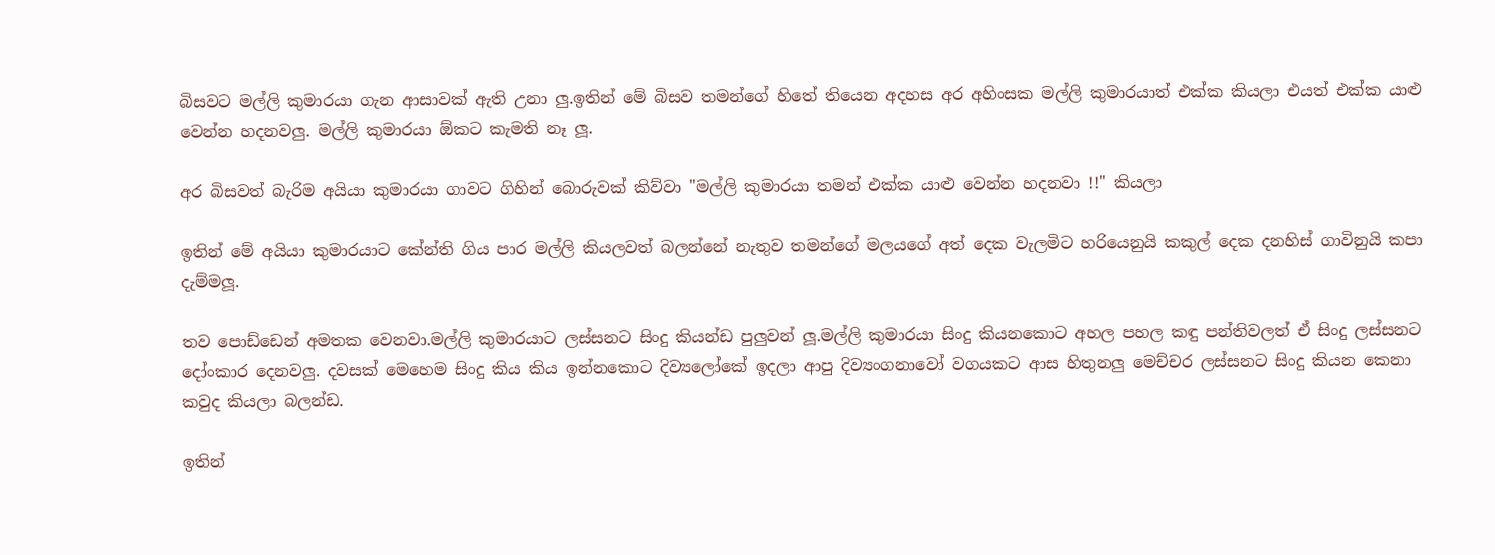බිසවට මල්ලි කුමාරයා ගැන ආසාවක් ඇති උනා ලු.ඉතින් මේ බිසව තමන්ගේ හිතේ තියෙන අදහස අර අහිංසක මල්ලි කුමාරයාත් එක්ක කියලා එයත් එක්ක යාළු වෙන්න හදනවලු. මල්ලි කුමාරයා ඕකට කැමති නෑ ලූ.

අර බිසවත් බැරිම අයියා කුමාරයා ගාවට ගිහින් බොරුවක් කිව්වා "මල්ලි කුමාරයා තමන් එක්ක යාළු වෙන්න හදනවා !!" කියලා

ඉතින් මේ අයියා කුමාරයාට කේන්ති ගිය පාර මල්ලි කියලවත් බලන්නේ නැතුව තමන්ගේ මලයගේ අත් දෙක වැලමිට හරියෙනුයි කකුල් දෙක දනහිස් ගාවිනුයි කපා දැම්මලූ.

තව පොඩ්ඩෙන් අමතක වෙනවා.මල්ලි කුමාරයාට ලස්සනට සිංදු කියන්ඩ පුලුවන් ලූ.මල්ලි කුමාරයා සිංදු කියනකොට අහල පහල කඳු පන්තිවලත් ඒ සිංදු ලස්සනට දෝංකාර දෙනවලු. දවසක් මෙහෙම සිංදු කිය කිය ඉන්නකොට දිව්‍යලෝකේ ඉදලා ආපු දිව්‍යංගනාවෝ වගයකට ආස හිතුනලු මෙච්චර ලස්සනට සිංදු කියන කෙනා කවුද කියලා බලන්ඩ.

ඉතින්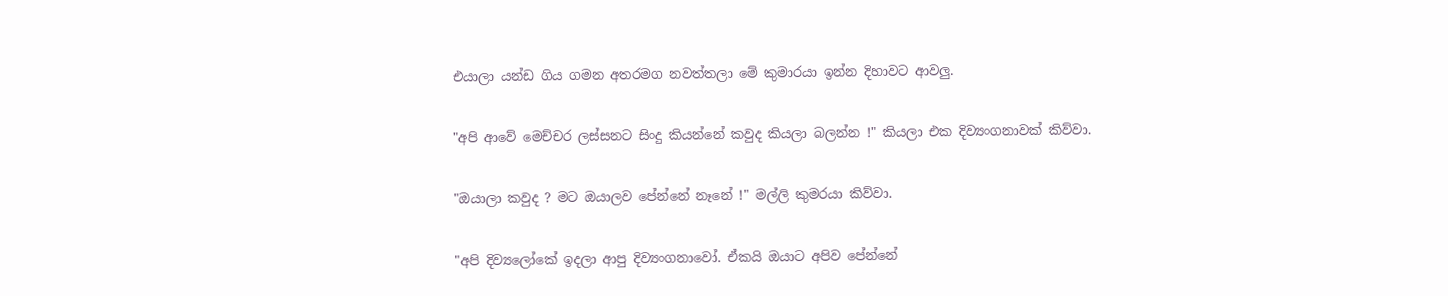එයාලා යන්ඩ ගිය ගමන අතරමග නවත්තලා මේ කුමාරයා ඉන්න දිහාවට ආවලු.

"අපි ආවේ මෙච්චර ලස්සනට සිංදු කියන්නේ කවුද කියලා බලන්න !" කියලා එක දිව්‍යංගනාවක් කිව්වා.

"ඔයාලා කවුද ? මට ඔයාලව පේන්නේ නෑනේ !" මල්ලි කුමරයා කිව්වා.

"අපි දිව්‍යලෝකේ ඉදලා ආපු දිව්‍යංගනාවෝ. ඒකයි ඔයාට අපිව පේන්නේ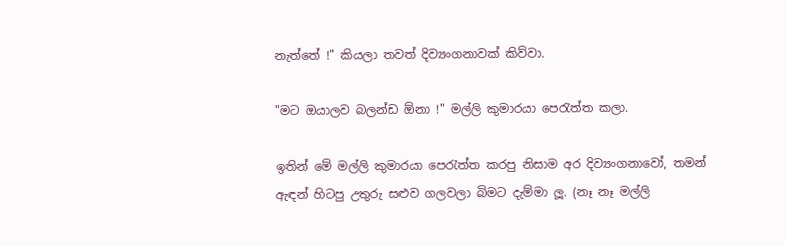නැත්තේ !" කියලා තවත් දිව්‍යංගනාවක් කිව්වා.

"මට ඔයාලව බලන්ඩ ඕනා !" මල්ලි කුමාරයා පෙරැත්ත කලා.

ඉතින් මේ මල්ලි කුමාරයා පෙරැත්ත කරපු නිසාම අර දිව්‍යංගනාවෝ, තමන් ඇඳන් හිටපු උතුරු සළුව ගලවලා බිමට දැම්මා ලූ. (නෑ නෑ මල්ලි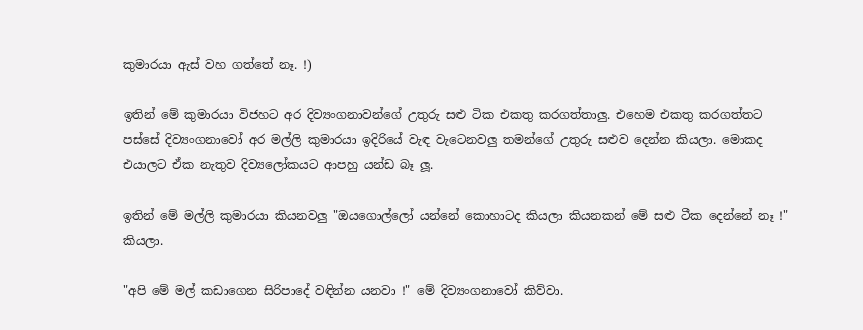කුමාරයා ඇස් වහ ගත්තේ නෑ. !)

ඉතින් මේ කුමාරයා විජහට අර දිව්‍යංගනාවන්ගේ උතුරු සළු ටික එකතු කරගත්තාලු. එහෙම එකතු කරගත්තට පස්සේ දිව්‍යංගනාවෝ අර මල්ලි කුමාරයා ඉදිරියේ වැඳ වැටෙනවලු තමන්ගේ උතුරු සළුව දෙන්න කියලා. මොකද එයාලට ඒක නැතුව දිව්‍යලෝකයට ආපහු යන්ඩ බෑ ලූ.

ඉතින් මේ මල්ලි කුමාරයා කියනවලු "ඔයගොල්ලෝ යන්නේ කොහාටද කියලා කියනකන් මේ සළු ටීක දෙන්නේ නෑ !" කියලා.

"අපි මේ මල් කඩාගෙන සිරිපාදේ වඳින්න යනවා !" මේ දිව්‍යංගනාවෝ කිව්වා.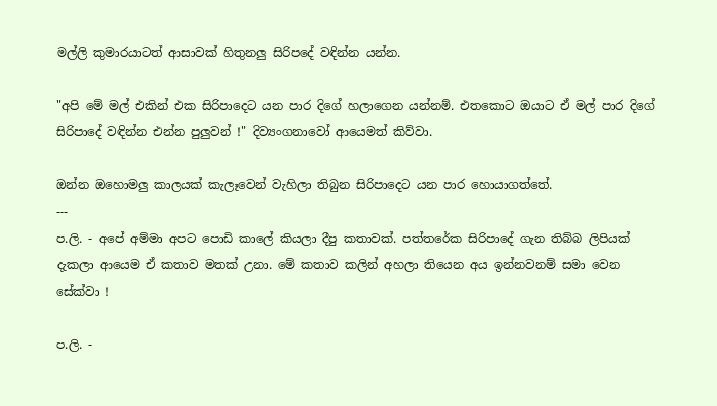මල්ලි කුමාරයාටත් ආසාවක් හිතුනලු සිරිපදේ වඳින්න යන්න.

"අපි මේ මල් එකින් එක සිරිපාදෙට යන පාර දිගේ හලාගෙන යන්නම්. එතකොට ඔයාට ඒ මල් පාර දිගේ සිරිපාදේ වඳින්න එන්න පුලුවන් !" දිව්‍යංගනාවෝ ආයෙමත් කිව්වා.

ඔන්න ඔහොමලු කාලයක් කැලෑවෙන් වැහිලා තිබුන සිරිපාදෙට යන පාර හොයාගත්තේ.
---
ප.ලි. - අපේ අම්මා අපට පොඩි කාලේ කියලා දීපු කතාවක්. පත්තරේක සිරිපාදේ ගැන තිබ්බ ලිපියක් දැකලා ආයෙම ඒ කතාව මතක් උනා. මේ කතාව කලින් අහලා තියෙන අය ඉන්නවනම් සමා වෙන සේක්වා !

ප.ලි. -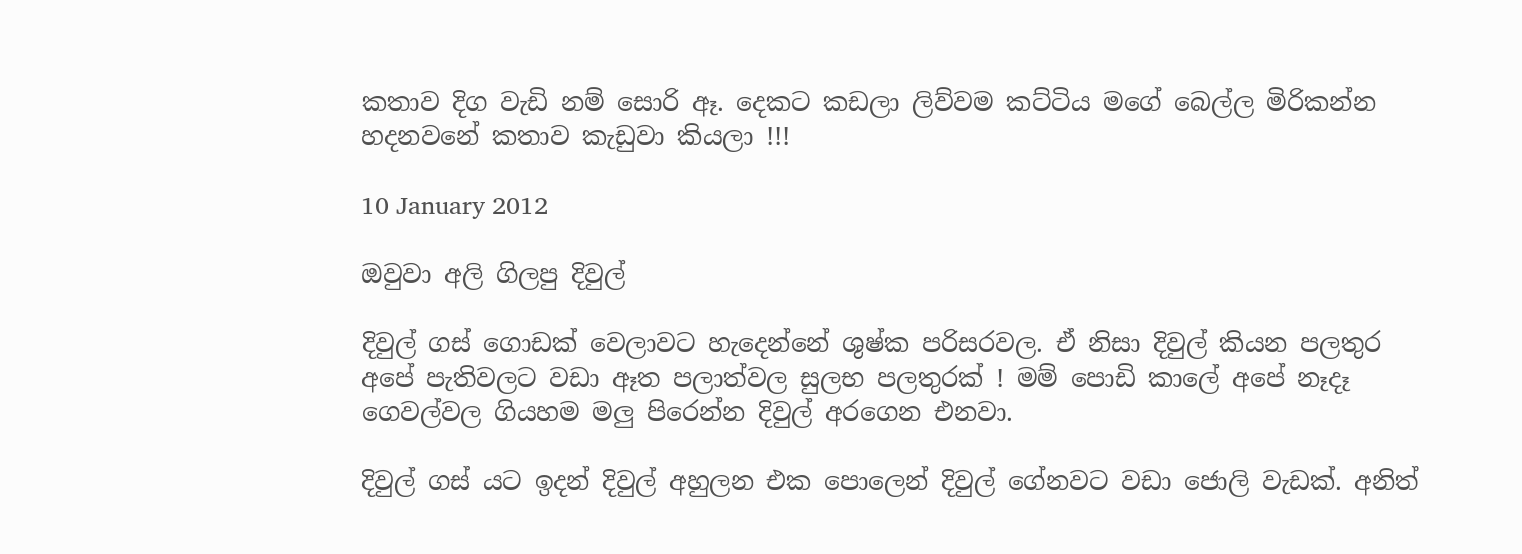කතාව දිග වැඩි නම් සොරි ඈ. දෙකට කඩලා ලිව්වම කට්ටිය මගේ බෙල්ල මිරිකන්න හදනවනේ කතාව කැඩුවා කියලා !!!

10 January 2012

ඔවුවා අලි ගිලපු දිවුල්

දිවුල් ගස් ගොඩක් වෙලාවට හැදෙන්නේ ශුෂ්ක පරිසරවල. ඒ නිසා දිවුල් කියන පලතුර අපේ පැතිවලට වඩා ඈත පලාත්වල සුලභ පලතුරක් ! මම් පොඩි කාලේ අපේ නෑදෑ ගෙවල්වල ගියහම මලු පිරෙන්න දිවුල් අරගෙන එනවා.

දිවුල් ගස් යට ඉදන් දිවුල් අහුලන එක පොලෙන් දිවුල් ගේනවට වඩා ජොලි වැඩක්. අනිත්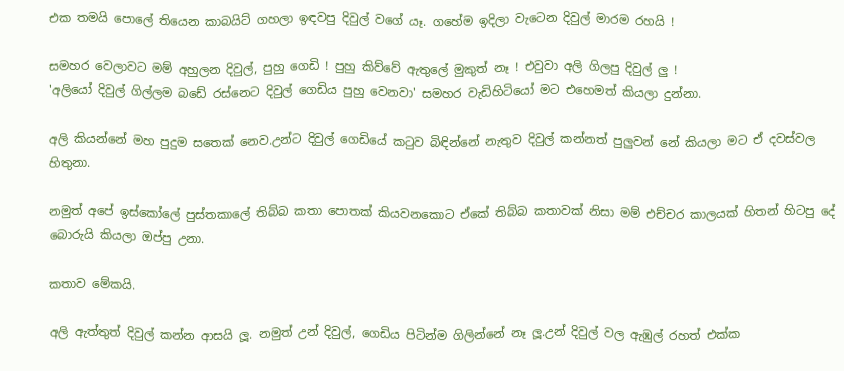එක තමයි පොලේ තියෙන කාබයිට් ගහලා ඉඳවපු දිවුල් වගේ යෑ. ගහේම ඉදිලා වැටෙන දිවුල් මාරම රහයි !

සමහර වෙලාවට මම් අහුලන දිවුල්, පුහු ගෙඩි ! පුහු කිව්වේ ඇතුලේ මුකුත් නෑ ! එවුවා අලි ගිලපු දිවුල් ලු !
'අලියෝ දිවුල් ගිල්ලම බඩේ රස්නෙට දිවුල් ගෙඩිය පුහු වෙනවා' සමහර වැඩිහිටියෝ මට එහෙමත් කියලා දුන්නා.

අලි කියන්නේ මහ පුදුම සතෙක් නෙව.උන්ට දිවුල් ගෙඩියේ කටුව බිඳින්නේ නැතුව දිවුල් කන්නත් පුලුවන් නේ කියලා මට ඒ දවස්වල හිතුනා.

නමුත් අපේ ඉස්කෝලේ පුස්තකාලේ තිබ්බ කතා පොතක් කියවනකොට ඒකේ තිබ්බ කතාවක් නිසා මම් එච්චර කාලයක් හිතන් හිටපු දේ බොරුයි කියලා ඔප්පු උනා.

කතාව මේකයි.

අලි ඇත්තුත් දිවුල් කන්න ආසයි ලූ. නමුත් උන් දිවුල්, ගෙඩිය පිටින්ම ගිලින්නේ නෑ ලූ.උන් දිවුල් වල ඇඹුල් රහත් එක්ක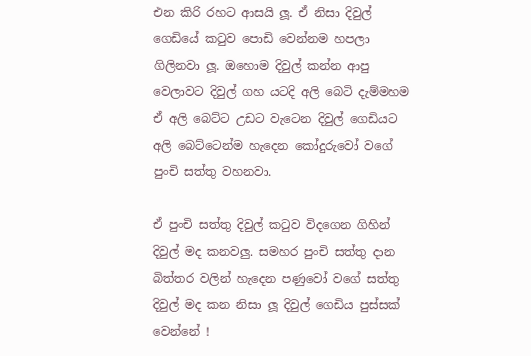එන කිරි රහට ආසයි ලූ. ඒ නිසා දිවුල් ගෙඩියේ කටුව පොඩි වෙන්නම හපලා ගිලිනවා ලූ. ඔහොම දිවුල් කන්න ආපු වෙලාවට දිවුල් ගහ යටදි අලි බෙටි දැම්මහම ඒ අලි බෙට්ට උඩට වැටෙන දිවුල් ගෙඩියට අලි බෙට්ටෙන්ම හැදෙන කෝදුරුවෝ වගේ පුංචි සත්තු වහනවා.

ඒ පුංචි සත්තු දිවුල් කටුව විදගෙන ගිහින් දිවුල් මද කනවලු. සමහර පුංචි සත්තු දාන බිත්තර වලින් හැදෙන පණුවෝ වගේ සත්තු දිවුල් මද කන නිසා ලූ දිවුල් ගෙඩිය පුස්සක් වෙන්නේ !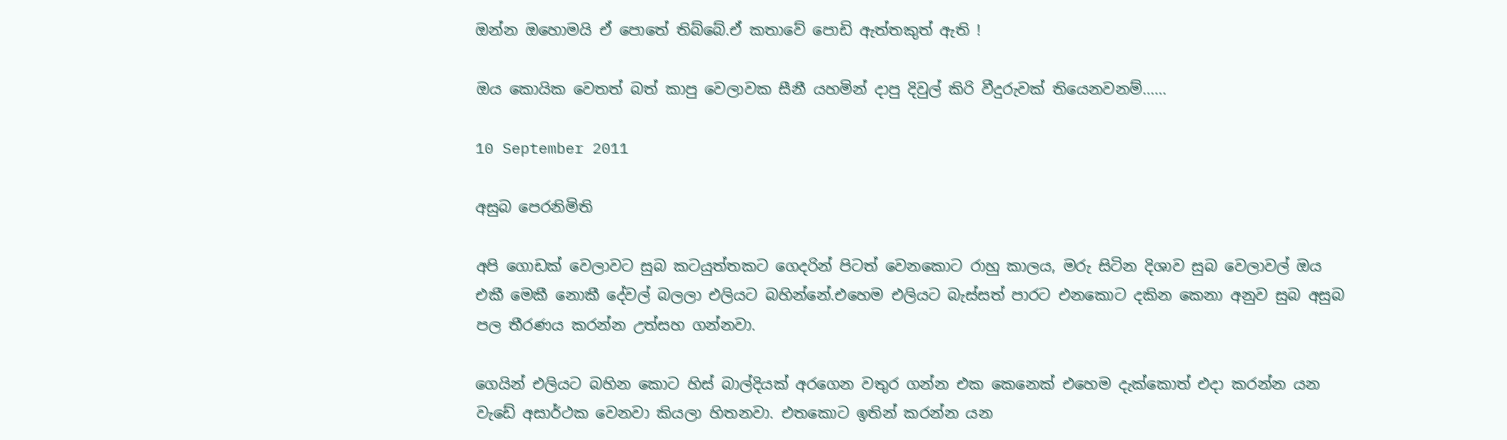ඔන්න ඔහොමයි ඒ පොතේ තිබ්බේ.ඒ කතාවේ පොඩි ඇත්තකුත් ඇති !

ඔය කොයික වෙතත් බත් කාපු වෙලාවක සීනී යහමින් දාපු දිවුල් කිරි වීදුරුවක් තියෙනවනම්......

10 September 2011

අසුබ පෙරනිමිති

අපි ගොඩක් වෙලාවට සුබ කටයුත්තකට ගෙදරින් පිටත් වෙනකොට රාහු කාලය, මරු සිටින දිශාව සුබ වෙලාවල් ඔය එකී මෙකී නොකී දේවල් බලලා එලියට බහින්නේ.එහෙම එලියට බැස්සත් පාරට එනකොට දකින කෙනා අනුව සුබ අසුබ පල තීරණය කරන්න උත්සහ ගන්නවා.

ගෙයින් එලියට බහින කොට හිස් බාල්දියක් අරගෙන වතුර ගන්න එක කෙනෙක් එහෙම දැක්කොත් එදා කරන්න යන වැඩේ අසාර්ථක වෙනවා කියලා හිතනවා. එතකොට ඉතින් කරන්න යන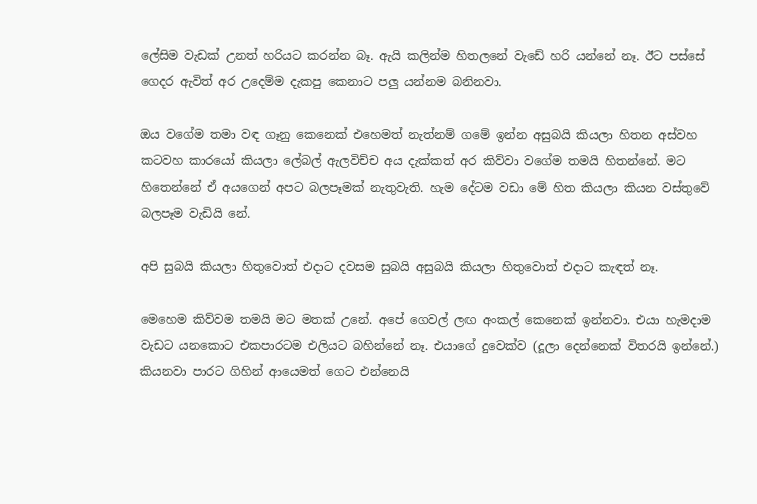ලේසිම වැඩක් උනත් හරියට කරන්න බෑ. ඇයි කලින්ම හිතලනේ වැඩේ හරි යන්නේ නෑ. ඊට පස්සේ ගෙදර ඇවිත් අර උදෙම්ම දැකපු කෙනාට පලු යන්නම බනිනවා.

ඔය වගේම තමා වඳ ගෑනු කෙනෙක් එහෙමත් නැත්නම් ගමේ ඉන්න අසුබයි කියලා හිතන අස්වහ කටවහ කාරයෝ කියලා ලේබල් ඇලවිච්ච අය දැක්කත් අර කිව්වා වගේම තමයි හිතන්නේ. මට හිතෙන්නේ ඒ අයගෙන් අපට බලපෑමක් නැතුවැති. හැම දේටම වඩා මේ හිත කියලා කියන වස්තුවේ බලපෑම වැඩියි නේ.

අපි සුබයි කියලා හිතුවොත් එදාට දවසම සුබයි අසුබයි කියලා හිතුවොත් එදාට කැඳත් නෑ.

මෙහෙම කිව්වම තමයි මට මතක් උනේ. අපේ ගෙවල් ලඟ අංකල් කෙනෙක් ඉන්නවා. එයා හැමදාම වැඩට යනකොට එකපාරටම එලියට බහින්නේ නෑ. එයාගේ දුවෙක්ව (දූලා දෙන්නෙක් විතරයි ඉන්නේ.) කියනවා පාරට ගිහින් ආයෙමත් ගෙට එන්නෙයි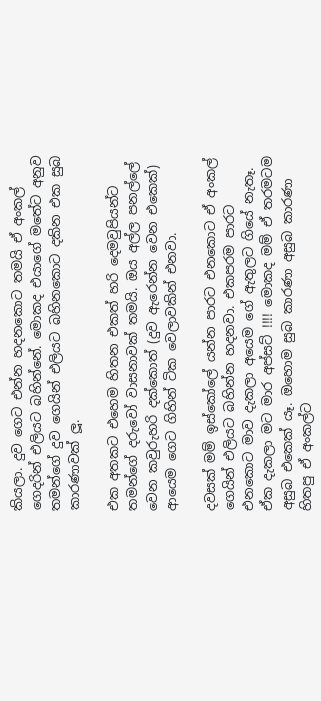කියලා. දුව ගෙට එන්න හදනකොට තමයි ඒ අංකල් ගෙදරින් එලියට බහින්නේ. මොකද එයාගේ මතේට අනුව තමන්ගේ දුව ගෙයින් එලියට බහිනකොට දකින එක සුබ කාරණාවක් ලූ.

එක අතකට එහෙම හිතන එකත් හරි දෙමවුපියන්ට තමන්ගේ දරුවෝ වාසනාවක් තමයි. ඔය අල්ල පනල්ලේ වෙන කවුරුහරි දක්කොත් (දුව ඇරෙන්න වෙන එකෙක්) ආයෙම ගෙට ගිහින් ටික වෙලාවකින් එනවා.

දවසක් මම් ඉස්කෝලේ යන්න පාරට එනකොට ඒ අංකල් ගෙයින් එලියට බහින්න හදනවා. එකපරම පාරට එනකොට මාව දැකලා අයෙම ගේ ඇතුලට ගියේ නැතෑ. ඒක දැකලා මට මාර අප්සට් !!!! මොකද මම් ඒ තරමටම අසුබ එකෙක් යෑ. ඔහොම සුබ කාරණා අසුබ කාරණා හිතපු ඒ අංකල්ට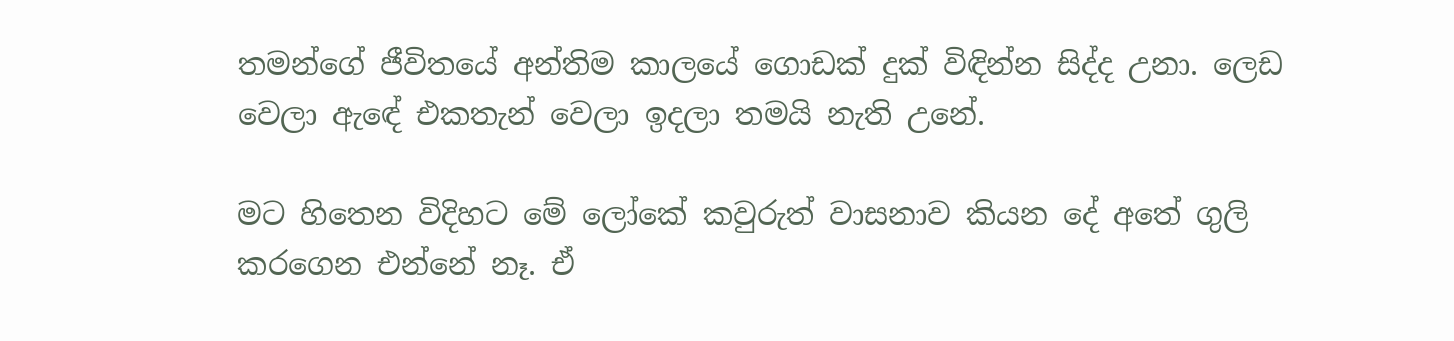තමන්ගේ ජීවිතයේ අන්තිම කාලයේ ගොඩක් දුක් විඳින්න සිද්ද උනා. ලෙඩ වෙලා ඇඳේ එකතැන් වෙලා ඉදලා තමයි නැති උනේ.

මට හිතෙන විදිහට මේ ලෝකේ කවුරුත් වාසනාව කියන දේ අතේ ගුලි කරගෙන එන්නේ නෑ. ඒ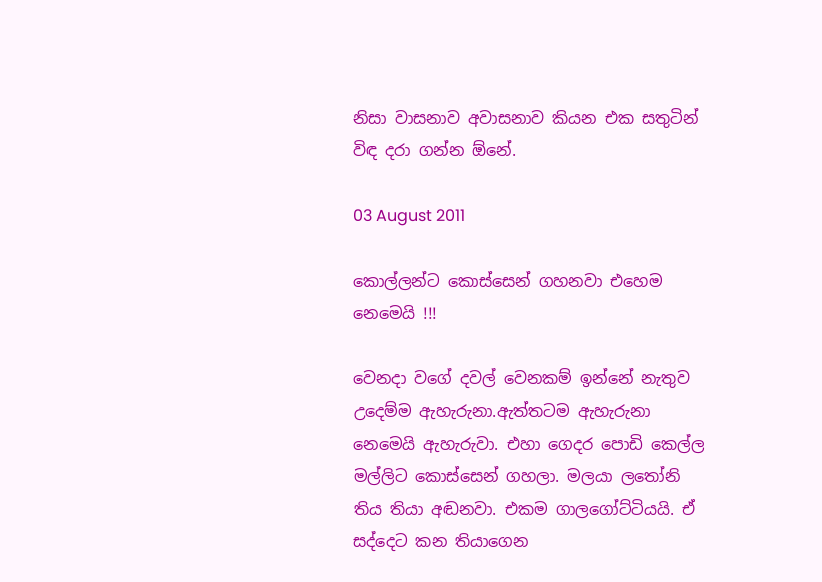නිසා වාසනාව අවාසනාව කියන එක සතුටින් විඳ දරා ගන්න ඕනේ.

03 August 2011

කොල්ලන්ට කොස්සෙන් ගහනවා එහෙම නෙමෙයි !!!

වෙනදා වගේ දවල් වෙනකම් ඉන්නේ නැතුව උදෙම්ම ඇහැරුනා.ඇත්තටම ඇහැරුනා නෙමෙයි ඇහැරුවා. එහා ගෙදර පොඩි කෙල්ල මල්ලිට කොස්සෙන් ගහලා. මලයා ලතෝනි තිය තියා අඬනවා. එකම ගාලගෝට්ටියයි. ඒ සද්දෙට කන තියාගෙන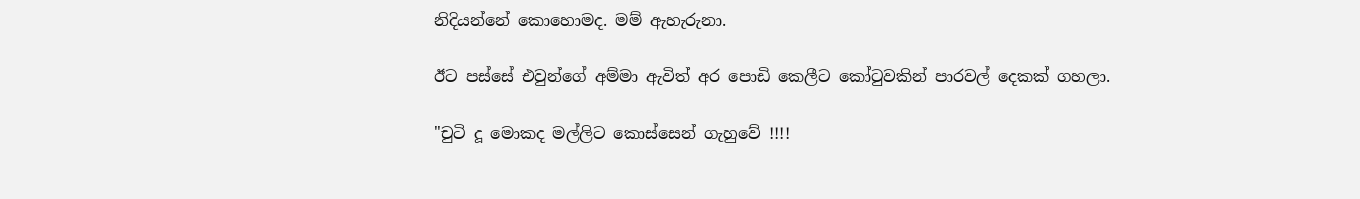නිදියන්නේ කොහොමද. මම් ඇහැරුනා.

ඊට පස්සේ එවුන්ගේ අම්මා ඇවිත් අර පොඩි කෙලීට කෝටුවකින් පාරවල් දෙකක් ගහලා.

"චුටි දූ මොකද මල්ලිට කොස්සෙන් ගැහුවේ !!!!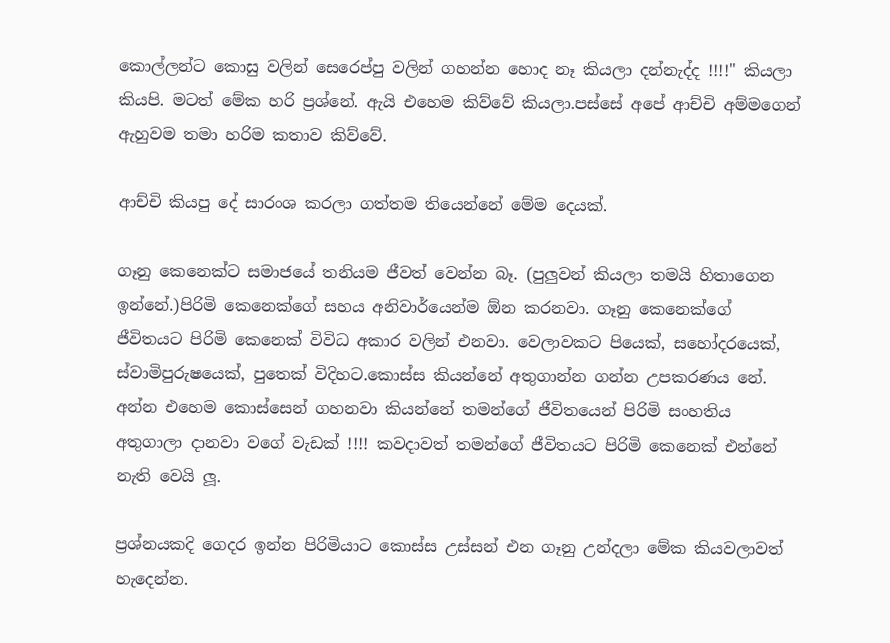කොල්ලන්ට කොසු වලින් සෙරෙප්පු වලින් ගහන්න හොද නෑ කියලා දන්නැද්ද !!!!" කියලා කියපි. මටත් මේක හරි ප්‍රශ්නේ. ඇයි එහෙම කිව්වේ කියලා.පස්සේ අපේ ආච්චි අම්මගෙන් ඇහුවම තමා හරිම කතාව කිව්වේ.

ආච්චි කියපු දේ සාරංශ කරලා ගත්තම තියෙන්නේ මේම දෙයක්.

ගෑනු කෙනෙක්ට සමාජයේ තනියම ජීවත් වෙන්න බෑ. (පුලුවන් කියලා තමයි හිතාගෙන ඉන්නේ.)පිරිමි කෙනෙක්ගේ සහය අනිවාර්යෙන්ම ඕන කරනවා. ගෑනු කෙනෙක්ගේ ජීවිතයට පිරිමි කෙනෙක් විවිධ අකාර වලින් එනවා. වෙලාවකට පියෙක්, සහෝදරයෙක්, ස්වාමිපුරුෂයෙක්, පුතෙක් විදිහට.කොස්ස කියන්නේ අතුගාන්න ගන්න උපකරණය නේ. අන්න එහෙම කොස්සෙන් ගහනවා කියන්නේ තමන්ගේ ජීවිතයෙන් පිරිමි සංහතිය අතුගාලා දානවා වගේ වැඩක් !!!! කවදාවත් තමන්ගේ ජීවිතයට පිරිමි කෙනෙක් එන්නේ නැති වෙයි ලූ.

ප්‍රශ්නයකදි ගෙදර ඉන්න පිරිමියාට කොස්ස උස්සන් එන ගෑනු උන්දලා මේක කියවලාවත් හැදෙන්න.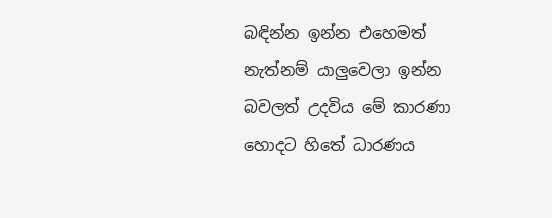බඳින්න ඉන්න එහෙමත් නැත්නම් යාලුවෙලා ඉන්න බවලත් උදවිය මේ කාරණා හොදට හිතේ ධාරණය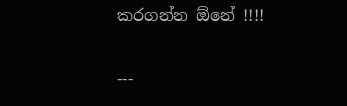කරගන්න ඕනේ !!!!

---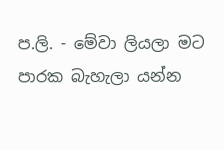ප.ලි. - මේවා ලියලා මට පාරක බැහැලා යන්න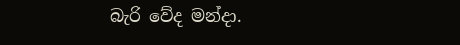බැරි වේද මන්දා.